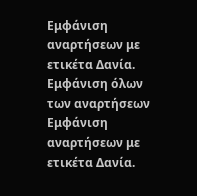Εμφάνιση αναρτήσεων με ετικέτα Δανία. Εμφάνιση όλων των αναρτήσεων
Εμφάνιση αναρτήσεων με ετικέτα Δανία.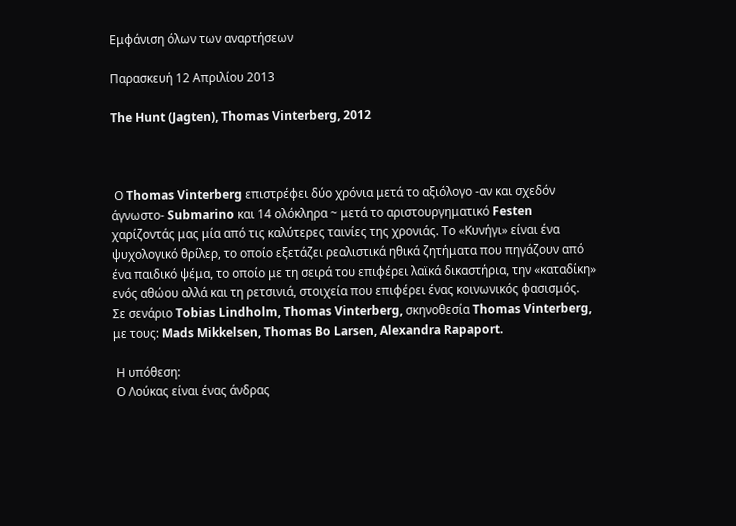Εμφάνιση όλων των αναρτήσεων

Παρασκευή 12 Απριλίου 2013

The Hunt (Jagten), Thomas Vinterberg, 2012



 Ο Thomas Vinterberg επιστρέφει δύο χρόνια μετά το αξιόλογο -αν και σχεδόν άγνωστο- Submarino και 14 ολόκληρα ~ μετά το αριστουργηματικό Festen χαρίζοντάς μας μία από τις καλύτερες ταινίες της χρονιάς. Το «Κυνήγι» είναι ένα ψυχολογικό θρίλερ, το οποίο εξετάζει ρεαλιστικά ηθικά ζητήματα που πηγάζουν από ένα παιδικό ψέμα, το οποίο με τη σειρά του επιφέρει λαϊκά δικαστήρια, την «καταδίκη» ενός αθώου αλλά και τη ρετσινιά, στοιχεία που επιφέρει ένας κοινωνικός φασισμός.
Σε σενάριο Tobias Lindholm, Thomas Vinterberg, σκηνοθεσία Thomas Vinterberg, με τους: Mads Mikkelsen, Thomas Bo Larsen, Alexandra Rapaport.

 Η υπόθεση:
 Ο Λούκας είναι ένας άνδρας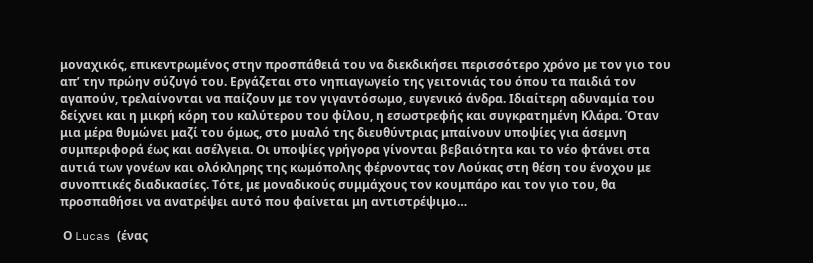μοναχικός, επικεντρωμένος στην προσπάθειά του να διεκδικήσει περισσότερο χρόνο με τον γιο του απ’ την πρώην σύζυγό του. Εργάζεται στο νηπιαγωγείο της γειτονιάς του όπου τα παιδιά τον αγαπούν, τρελαίνονται να παίζουν με τον γιγαντόσωμο, ευγενικό άνδρα. Ιδιαίτερη αδυναμία του δείχνει και η μικρή κόρη του καλύτερου του φίλου, η εσωστρεφής και συγκρατημένη Κλάρα. Όταν μια μέρα θυμώνει μαζί του όμως, στο μυαλό της διευθύντριας μπαίνουν υποψίες για άσεμνη συμπεριφορά έως και ασέλγεια. Οι υποψίες γρήγορα γίνονται βεβαιότητα και το νέο φτάνει στα αυτιά των γονέων και ολόκληρης της κωμόπολης φέρνοντας τον Λούκας στη θέση του ένοχου με συνοπτικές διαδικασίες. Τότε, με μοναδικούς συμμάχους τον κουμπάρο και τον γιο του, θα προσπαθήσει να ανατρέψει αυτό που φαίνεται μη αντιστρέψιμο…

 Ο Lucas (ένας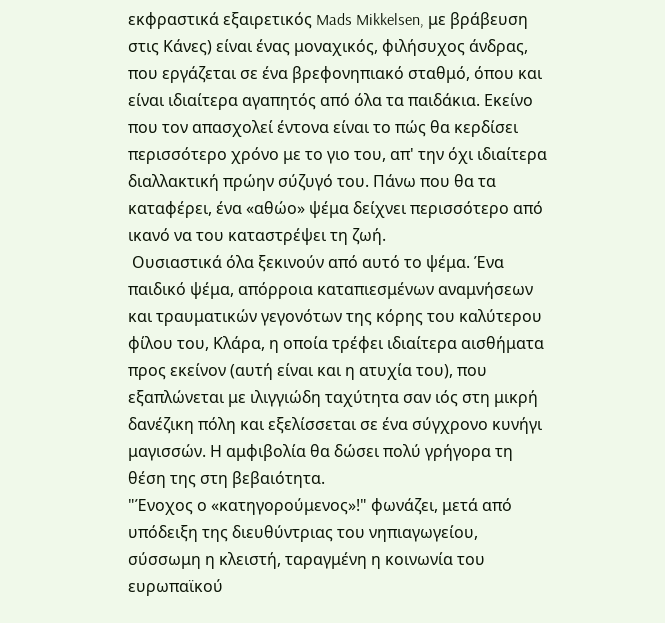εκφραστικά εξαιρετικός Mads Mikkelsen, με βράβευση στις Κάνες) είναι ένας μοναχικός, φιλήσυχος άνδρας, που εργάζεται σε ένα βρεφονηπιακό σταθμό, όπου και είναι ιδιαίτερα αγαπητός από όλα τα παιδάκια. Εκείνο που τον απασχολεί έντονα είναι το πώς θα κερδίσει περισσότερο χρόνο με το γιο του, απ' την όχι ιδιαίτερα διαλλακτική πρώην σύζυγό του. Πάνω που θα τα καταφέρει, ένα «αθώο» ψέμα δείχνει περισσότερο από ικανό να του καταστρέψει τη ζωή.
 Ουσιαστικά όλα ξεκινούν από αυτό το ψέμα. Ένα παιδικό ψέμα, απόρροια καταπιεσμένων αναμνήσεων και τραυματικών γεγονότων της κόρης του καλύτερου φίλου του, Κλάρα, η οποία τρέφει ιδιαίτερα αισθήματα προς εκείνον (αυτή είναι και η ατυχία του), που εξαπλώνεται με ιλιγγιώδη ταχύτητα σαν ιός στη μικρή δανέζικη πόλη και εξελίσσεται σε ένα σύγχρονο κυνήγι μαγισσών. Η αμφιβολία θα δώσει πολύ γρήγορα τη θέση της στη βεβαιότητα.
"Ένοχος ο «κατηγορούμενος»!" φωνάζει, μετά από υπόδειξη της διευθύντριας του νηπιαγωγείου, σύσσωμη η κλειστή, ταραγμένη η κοινωνία του ευρωπαϊκού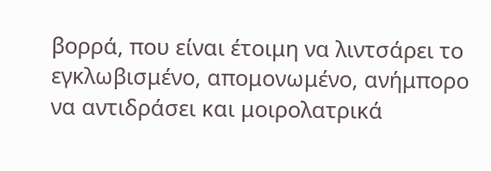βορρά, που είναι έτοιμη να λιντσάρει το εγκλωβισμένο, απομονωμένο, ανήμπορο να αντιδράσει και μοιρολατρικά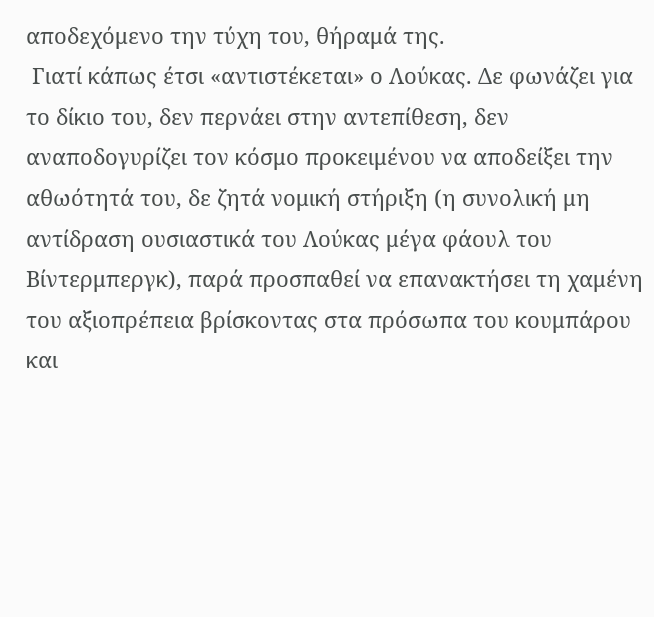αποδεχόμενο την τύχη του, θήραμά της.
 Γιατί κάπως έτσι «αντιστέκεται» ο Λούκας. Δε φωνάζει για το δίκιο του, δεν περνάει στην αντεπίθεση, δεν αναποδογυρίζει τον κόσμο προκειμένου να αποδείξει την αθωότητά του, δε ζητά νομική στήριξη (η συνολική μη αντίδραση ουσιαστικά του Λούκας μέγα φάουλ του Βίντερμπεργκ), παρά προσπαθεί να επανακτήσει τη χαμένη του αξιοπρέπεια βρίσκοντας στα πρόσωπα του κουμπάρου και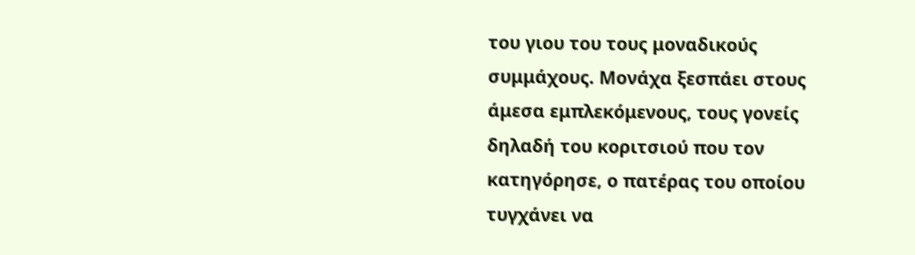του γιου του τους μοναδικούς συμμάχους. Μονάχα ξεσπάει στους άμεσα εμπλεκόμενους, τους γονείς δηλαδή του κοριτσιού που τον κατηγόρησε, ο πατέρας του οποίου τυγχάνει να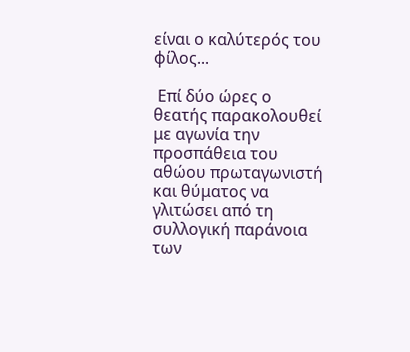είναι ο καλύτερός του φίλος...

 Επί δύο ώρες ο θεατής παρακολουθεί με αγωνία την προσπάθεια του αθώου πρωταγωνιστή και θύματος να γλιτώσει από τη συλλογική παράνοια των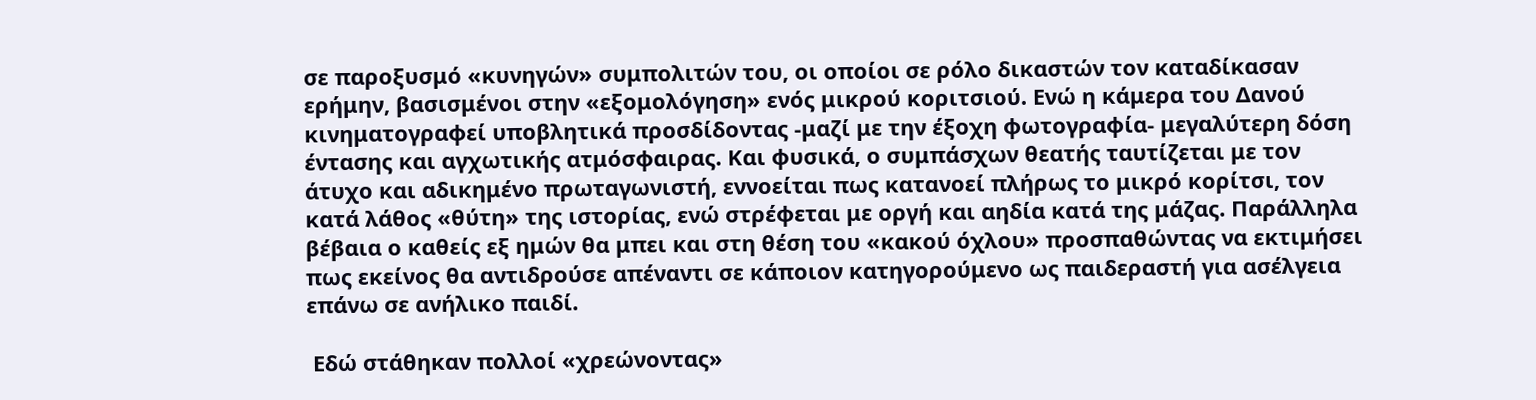σε παροξυσμό «κυνηγών» συμπολιτών του, οι οποίοι σε ρόλο δικαστών τον καταδίκασαν ερήμην, βασισμένοι στην «εξομολόγηση» ενός μικρού κοριτσιού. Ενώ η κάμερα του Δανού κινηματογραφεί υποβλητικά προσδίδοντας -μαζί με την έξοχη φωτογραφία- μεγαλύτερη δόση έντασης και αγχωτικής ατμόσφαιρας. Και φυσικά, ο συμπάσχων θεατής ταυτίζεται με τον άτυχο και αδικημένο πρωταγωνιστή, εννοείται πως κατανοεί πλήρως το μικρό κορίτσι, τον κατά λάθος «θύτη» της ιστορίας, ενώ στρέφεται με οργή και αηδία κατά της μάζας. Παράλληλα βέβαια ο καθείς εξ ημών θα μπει και στη θέση του «κακού όχλου» προσπαθώντας να εκτιμήσει πως εκείνος θα αντιδρούσε απέναντι σε κάποιον κατηγορούμενο ως παιδεραστή για ασέλγεια επάνω σε ανήλικο παιδί.

 Εδώ στάθηκαν πολλοί «χρεώνοντας»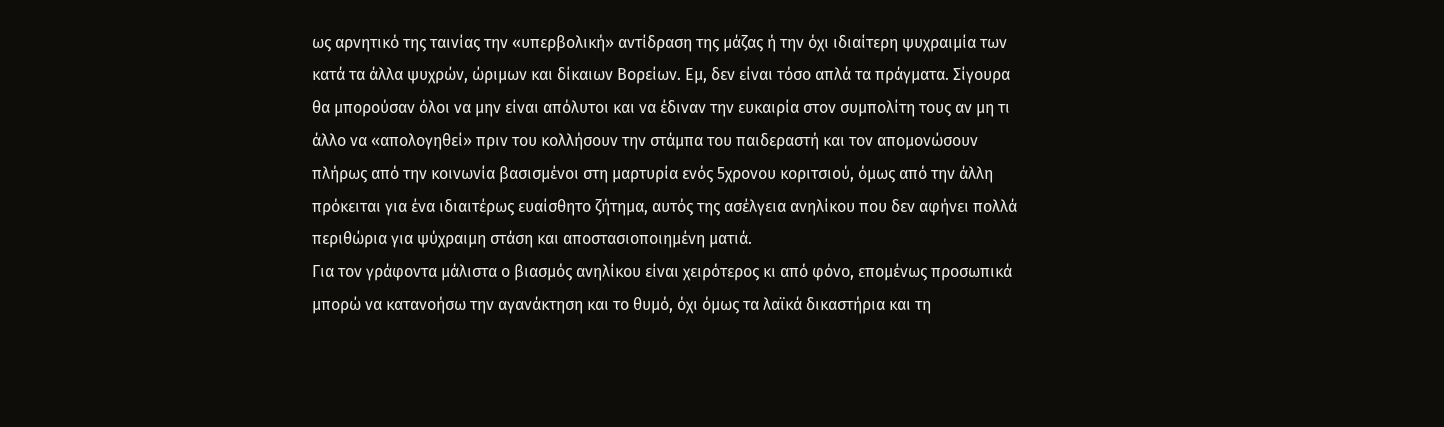ως αρνητικό της ταινίας την «υπερβολική» αντίδραση της μάζας ή την όχι ιδιαίτερη ψυχραιμία των κατά τα άλλα ψυχρών, ώριμων και δίκαιων Βορείων. Εμ, δεν είναι τόσο απλά τα πράγματα. Σίγουρα θα μπορούσαν όλοι να μην είναι απόλυτοι και να έδιναν την ευκαιρία στον συμπολίτη τους αν μη τι άλλο να «απολογηθεί» πριν του κολλήσουν την στάμπα του παιδεραστή και τον απομονώσουν πλήρως από την κοινωνία βασισμένοι στη μαρτυρία ενός 5χρονου κοριτσιού, όμως από την άλλη πρόκειται για ένα ιδιαιτέρως ευαίσθητο ζήτημα, αυτός της ασέλγεια ανηλίκου που δεν αφήνει πολλά περιθώρια για ψύχραιμη στάση και αποστασιοποιημένη ματιά.
Για τον γράφοντα μάλιστα ο βιασμός ανηλίκου είναι χειρότερος κι από φόνο, επομένως προσωπικά μπορώ να κατανοήσω την αγανάκτηση και το θυμό, όχι όμως τα λαϊκά δικαστήρια και τη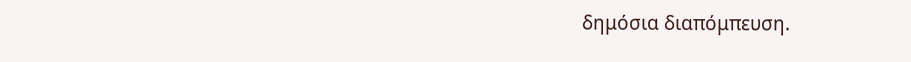δημόσια διαπόμπευση.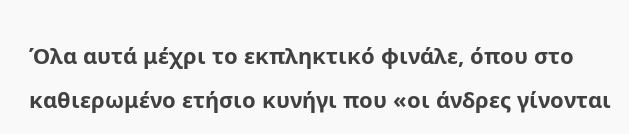Όλα αυτά μέχρι το εκπληκτικό φινάλε, όπου στο καθιερωμένο ετήσιο κυνήγι που «οι άνδρες γίνονται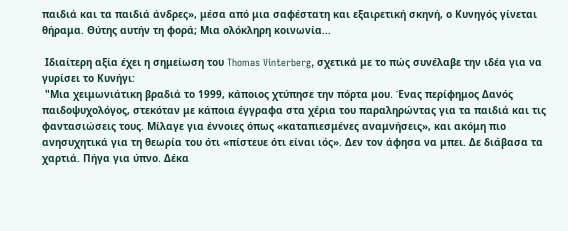παιδιά και τα παιδιά άνδρες», μέσα από μια σαφέστατη και εξαιρετική σκηνή, ο Κυνηγός γίνεται θήραμα. Θύτης αυτήν τη φορά; Μια ολόκληρη κοινωνία...

 Ιδιαίτερη αξία έχει η σημείωση του Thomas Vinterberg, σχετικά με το πώς συνέλαβε την ιδέα για να γυρίσει το Κυνήγι:
 "Μια χειμωνιάτικη βραδιά το 1999, κάποιος χτύπησε την πόρτα μου. Ένας περίφημος Δανός παιδοψυχολόγος, στεκόταν με κάποια έγγραφα στα χέρια του παραληρώντας για τα παιδιά και τις φαντασιώσεις τους. Μίλαγε για έννοιες όπως «καταπιεσμένες αναμνήσεις», και ακόμη πιο ανησυχητικά για τη θεωρία του ότι «πίστευε ότι είναι ιός». Δεν τον άφησα να μπει. Δε διάβασα τα χαρτιά. Πήγα για ύπνο. Δέκα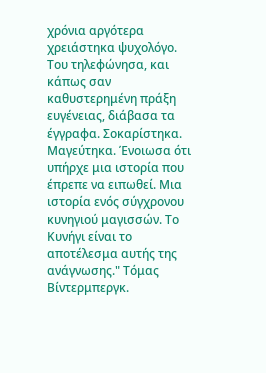χρόνια αργότερα χρειάστηκα ψυχολόγο. Του τηλεφώνησα, και κάπως σαν καθυστερημένη πράξη ευγένειας, διάβασα τα έγγραφα. Σοκαρίστηκα. Μαγεύτηκα. Ένοιωσα ότι υπήρχε μια ιστορία που έπρεπε να ειπωθεί. Μια ιστορία ενός σύγχρονου κυνηγιού μαγισσών. Το Κυνήγι είναι το αποτέλεσμα αυτής της ανάγνωσης." Τόμας Βίντερμπεργκ.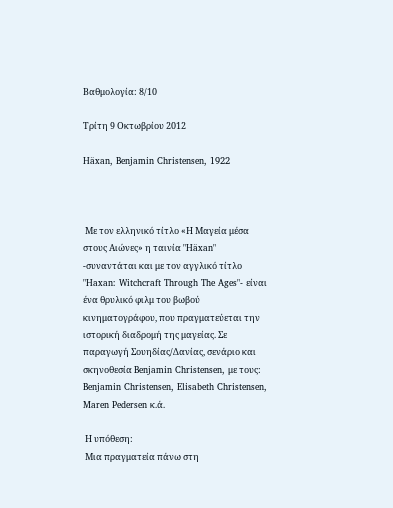Βαθμολογία: 8/10

Τρίτη 9 Οκτωβρίου 2012

Häxan, Benjamin Christensen, 1922



 Με τον ελληνικό τίτλο «Η Μαγεία μέσα στους Αιώνες» η ταινία "Häxan" -συναντάται και με τον αγγλικό τίτλο "Haxan: Witchcraft Through The Ages"- είναι ένα θρυλικό φιλμ του βωβού κινηματογράφου, που πραγματεύεται την ιστορική διαδρομή της μαγείας. Σε παραγωγή Σουηδίας/Δανίας, σενάριο και σκηνοθεσία Benjamin Christensen, με τους: Benjamin Christensen, Elisabeth Christensen, Maren Pedersen κ.ά.

 Η υπόθεση:
 Μια πραγματεία πάνω στη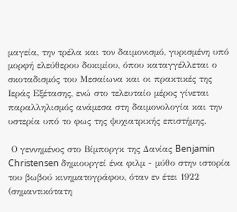μαγεία, την τρέλα και τον δαιμονισμό, γυρισμένη υπό μορφή ελεύθερου δοκιμίου, όπου καταγγέλλεται ο σκοταδισμός του Μεσαίωνα και οι πρακτικές της Ιεράς Εξέτασης, ενώ στο τελευταίο μέρος γίνεται παραλληλισμός ανάμεσα στη δαιμονολογία και την υστερία υπό το φως της ψυχιατρικής επιστήμης.

 Ο γεννημένος στο Βίμποργκ της Δανίας Benjamin Christensen δημιουργεί ένα φιλμ - μύθο στην ιστορία του βωβού κινηματογράφου, όταν εν έτει 1922 (σημαντικότατη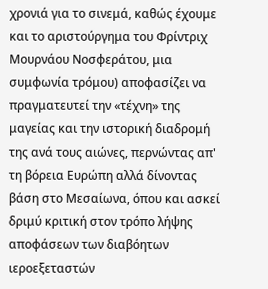χρονιά για το σινεμά, καθώς έχουμε και το αριστούργημα του Φρίντριχ Μουρνάου Νοσφεράτου, μια συμφωνία τρόμου) αποφασίζει να πραγματευτεί την «τέχνη» της μαγείας και την ιστορική διαδρομή της ανά τους αιώνες, περνώντας απ' τη βόρεια Ευρώπη αλλά δίνοντας βάση στο Μεσαίωνα, όπου και ασκεί δριμύ κριτική στον τρόπο λήψης αποφάσεων των διαβόητων ιεροεξεταστών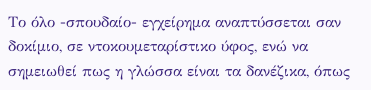Το όλο -σπουδαίο- εγχείρημα αναπτύσσεται σαν δοκίμιο, σε ντοκουμεταρίστικο ύφος, ενώ να σημειωθεί πως η γλώσσα είναι τα δανέζικα, όπως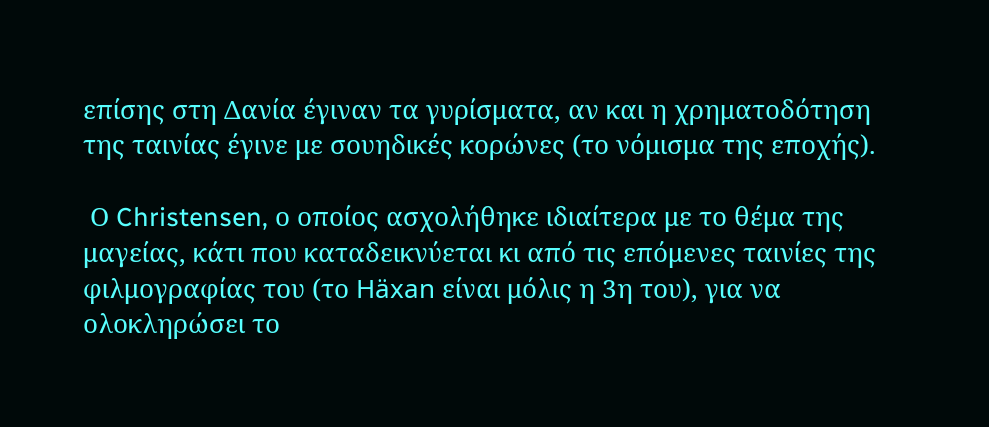επίσης στη Δανία έγιναν τα γυρίσματα, αν και η χρηματοδότηση της ταινίας έγινε με σουηδικές κορώνες (το νόμισμα της εποχής).

 Ο Christensen, ο οποίος ασχολήθηκε ιδιαίτερα με το θέμα της μαγείας, κάτι που καταδεικνύεται κι από τις επόμενες ταινίες της φιλμογραφίας του (το Häxan είναι μόλις η 3η του), για να ολοκληρώσει το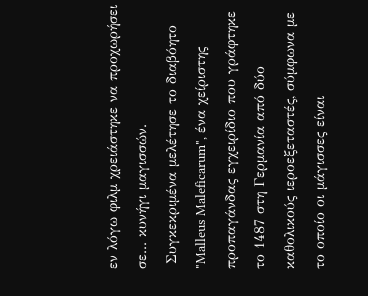εν λόγω φιλμ χρειάστηκε να προχωρήσει σε... κυνήγι μαγισσών.
 Συγκεκριμένα μελέτησε το διαβόητο "Malleus Maleficarum", ένα χείριστης προπαγάνδας εγχειρίδιο που γράφτηκε το 1487 στη Γερμανία από δύο καθολικούς ιεροεξεταστές, σύμφωνα με το οποίο οι μάγισσες είναι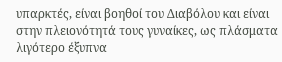υπαρκτές, είναι βοηθοί του Διαβόλου και είναι στην πλειονότητά τους γυναίκες, ως πλάσματα λιγότερο έξυπνα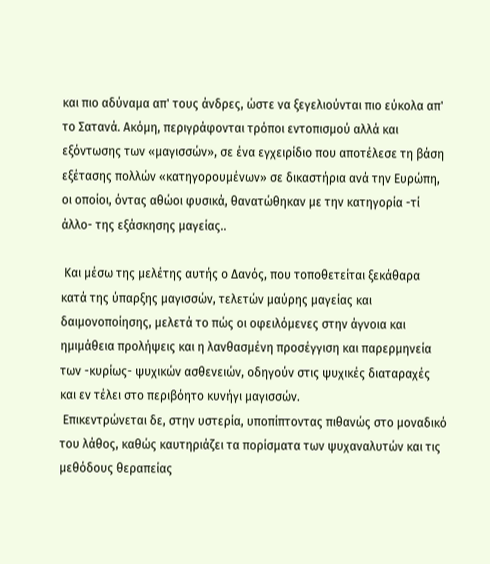και πιο αδύναμα απ' τους άνδρες, ώστε να ξεγελιούνται πιο εύκολα απ' το Σατανά. Ακόμη, περιγράφονται τρόποι εντοπισμού αλλά και εξόντωσης των «μαγισσών», σε ένα εγχειρίδιο που αποτέλεσε τη βάση εξέτασης πολλών «κατηγορουμένων» σε δικαστήρια ανά την Ευρώπη, οι οποίοι, όντας αθώοι φυσικά, θανατώθηκαν με την κατηγορία -τί άλλο- της εξάσκησης μαγείας..

 Και μέσω της μελέτης αυτής ο Δανός, που τοποθετείται ξεκάθαρα κατά της ύπαρξης μαγισσών, τελετών μαύρης μαγείας και δαιμονοποίησης, μελετά το πώς οι οφειλόμενες στην άγνοια και ημιμάθεια προλήψεις και η λανθασμένη προσέγγιση και παρερμηνεία των -κυρίως- ψυχικών ασθενειών, οδηγούν στις ψυχικές διαταραχές και εν τέλει στο περιβόητο κυνήγι μαγισσών.
 Επικεντρώνεται δε, στην υστερία, υποπίπτοντας πιθανώς στο μοναδικό του λάθος, καθώς καυτηριάζει τα πορίσματα των ψυχαναλυτών και τις μεθόδους θεραπείας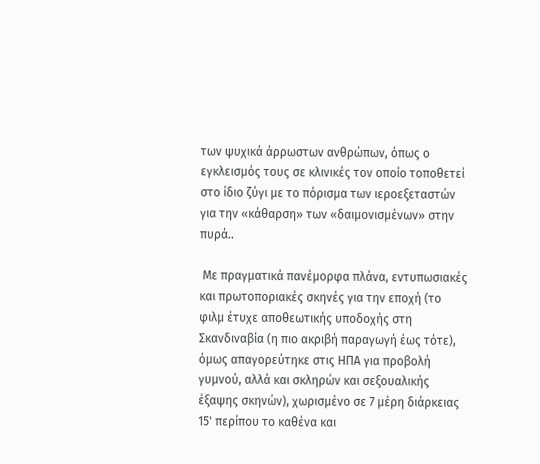των ψυχικά άρρωστων ανθρώπων, όπως ο εγκλεισμός τους σε κλινικές τον οποίο τοποθετεί στο ίδιο ζύγι με το πόρισμα των ιεροεξεταστών για την «κάθαρση» των «δαιμονισμένων» στην πυρά..

 Με πραγματικά πανέμορφα πλάνα, εντυπωσιακές και πρωτοποριακές σκηνές για την εποχή (το φιλμ έτυχε αποθεωτικής υποδοχής στη Σκανδιναβία (η πιο ακριβή παραγωγή έως τότε), όμως απαγορεύτηκε στις ΗΠΑ για προβολή γυμνού, αλλά και σκληρών και σεξουαλικής έξαψης σκηνών), χωρισμένο σε 7 μέρη διάρκειας 15' περίπου το καθένα και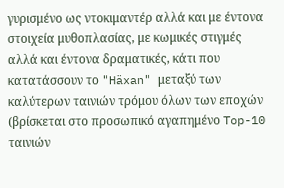γυρισμένο ως ντοκιμαντέρ αλλά και με έντονα στοιχεία μυθοπλασίας, με κωμικές στιγμές αλλά και έντονα δραματικές, κάτι που κατατάσσουν το "Häxan" μεταξύ των καλύτερων ταινιών τρόμου όλων των εποχών (βρίσκεται στο προσωπικό αγαπημένο Top-10 ταινιών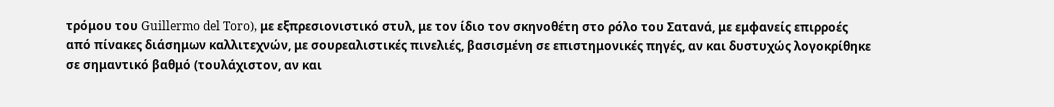τρόμου του Guillermo del Toro), με εξπρεσιονιστικό στυλ, με τον ίδιο τον σκηνοθέτη στο ρόλο του Σατανά, με εμφανείς επιρροές από πίνακες διάσημων καλλιτεχνών, με σουρεαλιστικές πινελιές, βασισμένη σε επιστημονικές πηγές, αν και δυστυχώς λογοκρίθηκε σε σημαντικό βαθμό (τουλάχιστον, αν και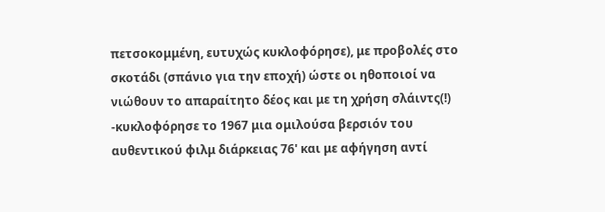πετσοκομμένη, ευτυχώς κυκλοφόρησε), με προβολές στο σκοτάδι (σπάνιο για την εποχή) ώστε οι ηθοποιοί να νιώθουν το απαραίτητο δέος και με τη χρήση σλάιντς(!) -κυκλοφόρησε το 1967 μια ομιλούσα βερσιόν του αυθεντικού φιλμ διάρκειας 76' και με αφήγηση αντί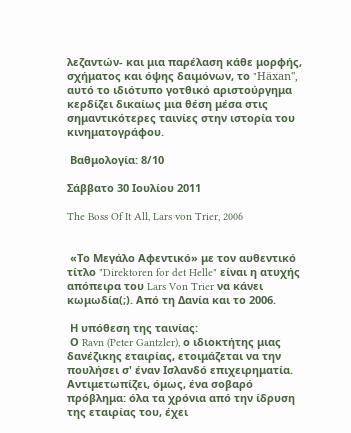λεζαντών- και μια παρέλαση κάθε μορφής, σχήματος και όψης δαιμόνων, το "Häxan", αυτό το ιδιότυπο γοτθικό αριστούργημα κερδίζει δικαίως μια θέση μέσα στις σημαντικότερες ταινίες στην ιστορία του κινηματογράφου.

 Βαθμολογία: 8/10

Σάββατο 30 Ιουλίου 2011

The Boss Of It All, Lars von Trier, 2006


 «Το Μεγάλο Αφεντικό» με τον αυθεντικό τίτλο "Direktoren for det Helle" είναι η ατυχής απόπειρα του Lars Von Trier να κάνει κωμωδία(;). Από τη Δανία και το 2006.

 Η υπόθεση της ταινίας:
 Ο Ravn (Peter Gantzler), ο ιδιοκτήτης μιας δανέζικης εταιρίας, ετοιμάζεται να την πουλήσει σ' έναν Ισλανδό επιχειρηματία. Αντιμετωπίζει, όμως, ένα σοβαρό πρόβλημα: όλα τα χρόνια από την ίδρυση της εταιρίας του, έχει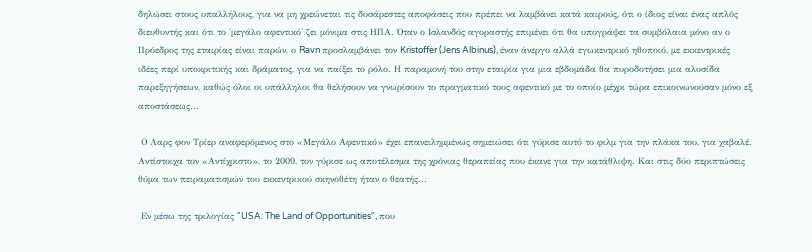δηλώσει στους υπαλλήλους, για να μη χρεώνεται τις δυσάρεστες αποφάσεις που πρέπει να λαμβάνει κατά καιρούς, ότι ο ίδιος είναι ένας απλός διευθυντής και ότι το 'μεγάλο αφεντικό' ζει μόνιμα στις ΗΠΑ. Όταν ο Ισλανδός αγοραστής επιμένει ότι θα υπογράψει τα συμβόλαια μόνο αν ο Πρόεδρος της εταιρίας είναι παρών, ο Ravn προσλαμβάνει τον Kristoffer (Jens Albinus), έναν άνεργο αλλά εγωκεντρικό ηθοποιό, με εκκεντρικές ιδέες περί υποκριτικής και δράματος, για να παίξει το ρόλο. Η παραμονή του στην εταιρία για μια εβδομάδα θα πυροδοτήσει μια αλυσίδα παρεξηγήσεων, καθώς όλοι οι υπάλληλοι θα θελήσουν να γνωρίσουν το πραγματικό τους αφεντικό με το οποίο μέχρι τώρα επικοινωνούσαν μόνο εξ αποστάσεως...

 Ο Λαρς φον Τρίερ αναφερόμενος στο «Μεγάλο Αφεντικό» έχει επανειλημμένως σημειώσει ότι γύρισε αυτό το φιλμ για την πλάκα του, για χαβαλέ. Αντίστοιχα τον «Αντίχριστο», το 2009, τον γύρισε ως αποτέλεσμα της χρόνιας θεραπείας που έκανε για την κατάθλιψη. Και στις δύο περιπτώσεις θύμα των πειραματισμών του εκκεντρικού σκηνοθέτη ήταν ο θεατής...

 Εν μέσω της τριλογίας "USA: The Land of Opportunities", που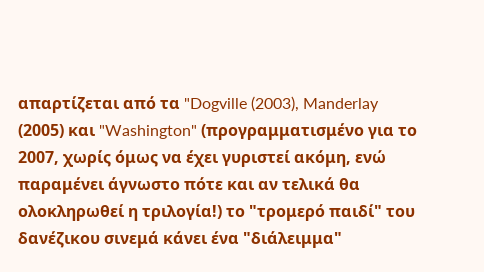απαρτίζεται από τα "Dogville (2003), Manderlay (2005) και "Washington" (προγραμματισμένο για το 2007, χωρίς όμως να έχει γυριστεί ακόμη, ενώ παραμένει άγνωστο πότε και αν τελικά θα ολοκληρωθεί η τριλογία!) το "τρομερό παιδί" του δανέζικου σινεμά κάνει ένα "διάλειμμα"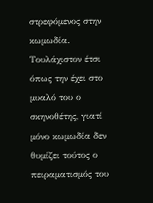στρεφόμενος στην κωμωδία. Τουλάχιστον έτσι όπως την έχει στο μυαλό του ο σκηνοθέτης, γιατί μόνο κωμωδία δεν θυμίζει τούτος ο πειραματισμός του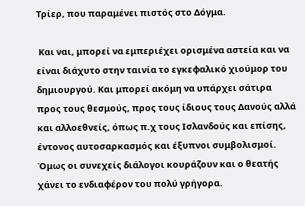Τρίερ, που παραμένει πιστός στο Δόγμα.

 Και ναι, μπορεί να εμπεριέχει ορισμένα αστεία και να είναι διάχυτο στην ταινία το εγκεφαλικό χιούμορ του δημιουργού. Και μπορεί ακόμη να υπάρχει σάτιρα προς τους θεσμούς, προς τους ίδιους τους Δανούς αλλά και αλλοεθνείς, όπως π.χ τους Ισλανδούς και επίσης, έντονος αυτοσαρκασμός και έξυπνοι συμβολισμοί. Όμως οι συνεχείς διάλογοι κουράζουν και ο θεατής χάνει το ενδιαφέρον του πολύ γρήγορα.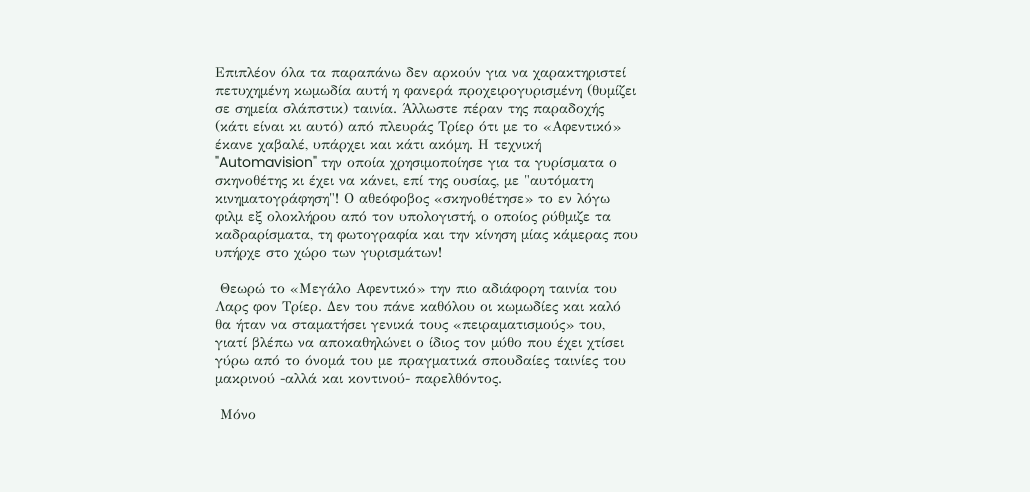Επιπλέον όλα τα παραπάνω δεν αρκούν για να χαρακτηριστεί πετυχημένη κωμωδία αυτή η φανερά προχειρογυρισμένη (θυμίζει σε σημεία σλάπστικ) ταινία. Άλλωστε πέραν της παραδοχής (κάτι είναι κι αυτό) από πλευράς Τρίερ ότι με το «Αφεντικό» έκανε χαβαλέ, υπάρχει και κάτι ακόμη. Η τεχνική "Automavision" την οποία χρησιμοποίησε για τα γυρίσματα ο σκηνοθέτης κι έχει να κάνει, επί της ουσίας, με "αυτόματη κινηματογράφηση"! Ο αθεόφοβος «σκηνοθέτησε» το εν λόγω φιλμ εξ ολοκλήρου από τον υπολογιστή, ο οποίος ρύθμιζε τα καδραρίσματα, τη φωτογραφία και την κίνηση μίας κάμερας που υπήρχε στο χώρο των γυρισμάτων!

 Θεωρώ το «Μεγάλο Αφεντικό» την πιο αδιάφορη ταινία του Λαρς φον Τρίερ. Δεν του πάνε καθόλου οι κωμωδίες και καλό θα ήταν να σταματήσει γενικά τους «πειραματισμούς» του, γιατί βλέπω να αποκαθηλώνει ο ίδιος τον μύθο που έχει χτίσει γύρω από το όνομά του με πραγματικά σπουδαίες ταινίες του μακρινού -αλλά και κοντινού- παρελθόντος.

 Μόνο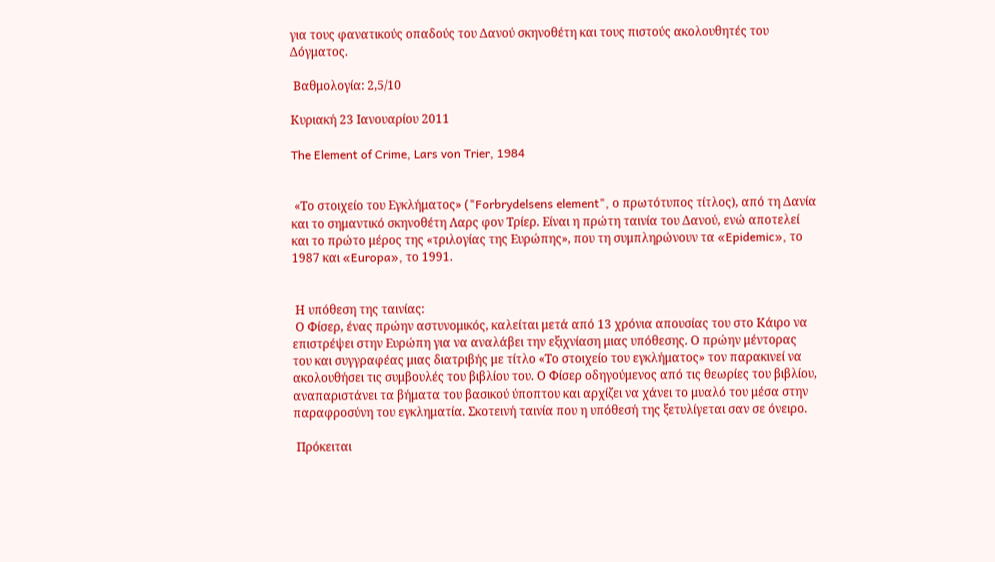για τους φανατικούς οπαδούς του Δανού σκηνοθέτη και τους πιστούς ακολουθητές του Δόγματος.

 Βαθμολογία: 2,5/10

Κυριακή 23 Ιανουαρίου 2011

The Element of Crime, Lars von Trier, 1984


 «Το στοιχείο του Εγκλήματος» ("Forbrydelsens element", ο πρωτότυπος τίτλος), από τη Δανία και το σημαντικό σκηνοθέτη Λαρς φον Τρίερ. Είναι η πρώτη ταινία του Δανού, ενώ αποτελεί και το πρώτο μέρος της «τριλογίας της Ευρώπης», που τη συμπληρώνουν τα «Epidemic», το 1987 και «Europa», το 1991.


 Η υπόθεση της ταινίας:
 Ο Φίσερ, ένας πρώην αστυνομικός, καλείται μετά από 13 χρόνια απουσίας του στο Κάιρο να επιστρέψει στην Ευρώπη για να αναλάβει την εξιχνίαση μιας υπόθεσης. Ο πρώην μέντορας του και συγγραφέας μιας διατριβής με τίτλο «Το στοιχείο του εγκλήματος» τον παρακινεί να ακολουθήσει τις συμβουλές του βιβλίου του. Ο Φίσερ οδηγούμενος από τις θεωρίες του βιβλίου, αναπαριστάνει τα βήματα του βασικού ύποπτου και αρχίζει να χάνει το μυαλό του μέσα στην παραφροσύνη του εγκληματία. Σκοτεινή ταινία που η υπόθεσή της ξετυλίγεται σαν σε όνειρο.

 Πρόκειται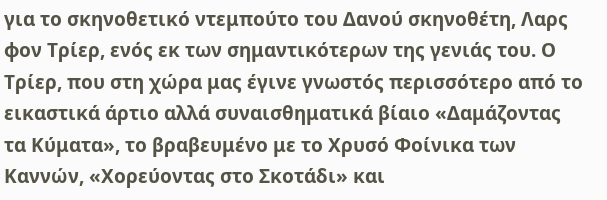για το σκηνοθετικό ντεμπούτο του Δανού σκηνοθέτη, Λαρς φον Τρίερ, ενός εκ των σημαντικότερων της γενιάς του. Ο Τρίερ, που στη χώρα μας έγινε γνωστός περισσότερο από το εικαστικά άρτιο αλλά συναισθηματικά βίαιο «Δαμάζοντας τα Κύματα», το βραβευμένο με το Χρυσό Φοίνικα των Καννών, «Χορεύοντας στο Σκοτάδι» και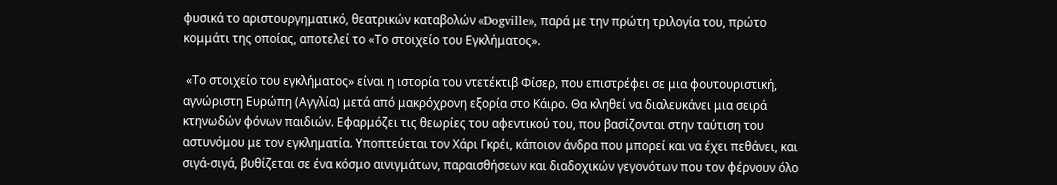φυσικά το αριστουργηματικό, θεατρικών καταβολών «Dogville», παρά με την πρώτη τριλογία του, πρώτο κομμάτι της οποίας, αποτελεί το «Το στοιχείο του Εγκλήματος».

 «Το στοιχείο του εγκλήματος» είναι η ιστορία του ντετέκτιβ Φίσερ, που επιστρέφει σε μια φουτουριστική, αγνώριστη Ευρώπη (Αγγλία) μετά από μακρόχρονη εξορία στο Κάιρο. Θα κληθεί να διαλευκάνει μια σειρά κτηνωδών φόνων παιδιών. Εφαρμόζει τις θεωρίες του αφεντικού του, που βασίζονται στην ταύτιση του αστυνόμου με τον εγκληματία. Υποπτεύεται τον Χάρι Γκρέι, κάποιον άνδρα που μπορεί και να έχει πεθάνει, και σιγά-σιγά, βυθίζεται σε ένα κόσμο αινιγμάτων, παραισθήσεων και διαδοχικών γεγονότων που τον φέρνουν όλο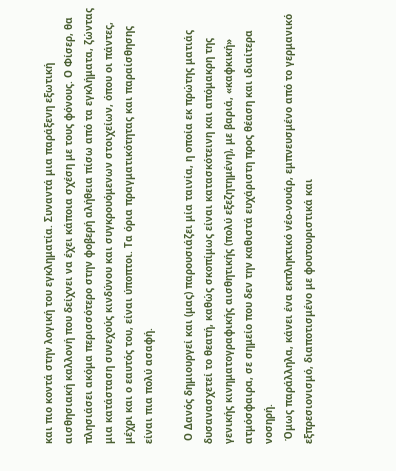και πιο κοντά στην λογική του εγκληματία. Συναντά μια παράξενη εξωτική αισθησιακή καλλονή που δείχνει να έχει κάποια σχέση με τους φόνους. Ο Φίσερ, θα πλησιάσει ακόμα περισσότερο στην φοβερή αλήθεια πίσω από τα εγκλήματα, ζώντας μια κατάσταση συνεχούς κινδύνου και συγκρουόμενων στοιχείων, όπου οι πάντες, μέχρι και ο εαυτός του, είναι ύποπτοι. Τα όρια πραγματικότητας και παραίσθησης είναι πια πολύ ασαφή.

 Ο Δανός δημιουργεί και (μας) παρουσιάζει μία ταινία, η οποία εκ πρώτης ματιάς δυσανασχετεί το θεατή, καθώς σκοπίμως είναι κατασκότεινη και απόμακρη της γενικής κινηματογραφικής αισθητικής (πολύ εξεζητημένη), με βαριά, «καφκική» ατμόσφαιρα, σε σημείο που δεν την καθιστά ευχάριστη προς θέαση και ιδιαίτερα νοσηρή.
 Όμως παράλληλα, κάνει ένα εκπληκτικό νέο-νουάρ, εμπνευσμένο από το γερμανικό εξπρεσιονισμό, διαποτισμένο με φουτουριστικά και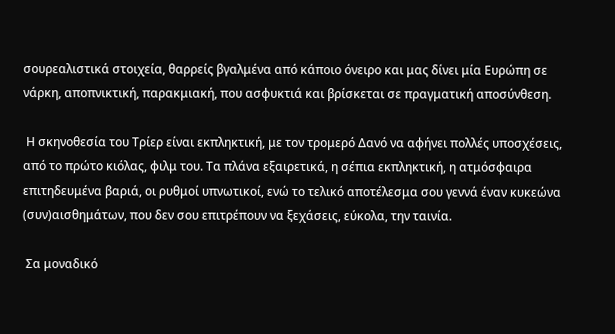σουρεαλιστικά στοιχεία, θαρρείς βγαλμένα από κάποιο όνειρο και μας δίνει μία Ευρώπη σε νάρκη, αποπνικτική, παρακμιακή, που ασφυκτιά και βρίσκεται σε πραγματική αποσύνθεση.

 Η σκηνοθεσία του Τρίερ είναι εκπληκτική, με τον τρομερό Δανό να αφήνει πολλές υποσχέσεις, από το πρώτο κιόλας, φιλμ του. Τα πλάνα εξαιρετικά, η σέπια εκπληκτική, η ατμόσφαιρα επιτηδευμένα βαριά, οι ρυθμοί υπνωτικοί, ενώ το τελικό αποτέλεσμα σου γεννά έναν κυκεώνα (συν)αισθημάτων, που δεν σου επιτρέπουν να ξεχάσεις, εύκολα, την ταινία.

 Σα μοναδικό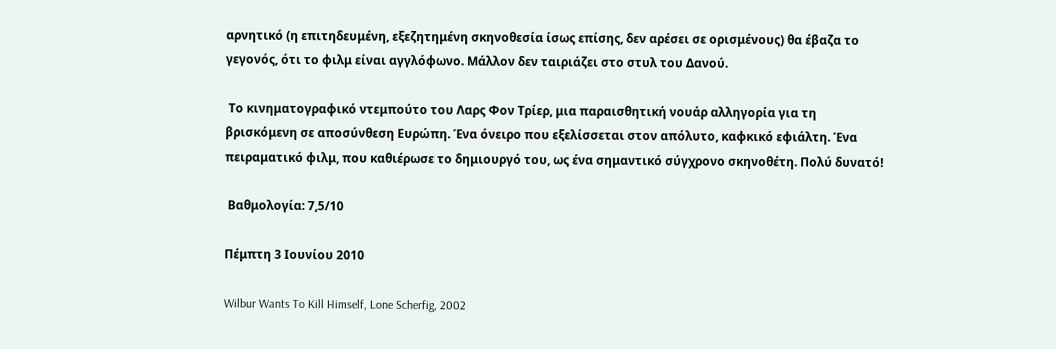αρνητικό (η επιτηδευμένη, εξεζητημένη σκηνοθεσία ίσως επίσης, δεν αρέσει σε ορισμένους) θα έβαζα το γεγονός, ότι το φιλμ είναι αγγλόφωνο. Μάλλον δεν ταιριάζει στο στυλ του Δανού.

 Το κινηματογραφικό ντεμπούτο του Λαρς Φον Τρίερ, μια παραισθητική νουάρ αλληγορία για τη βρισκόμενη σε αποσύνθεση Ευρώπη. Ένα όνειρο που εξελίσσεται στον απόλυτο, καφκικό εφιάλτη. Ένα πειραματικό φιλμ, που καθιέρωσε το δημιουργό του, ως ένα σημαντικό σύγχρονο σκηνοθέτη. Πολύ δυνατό!

 Βαθμολογία: 7,5/10

Πέμπτη 3 Ιουνίου 2010

Wilbur Wants To Kill Himself, Lone Scherfig, 2002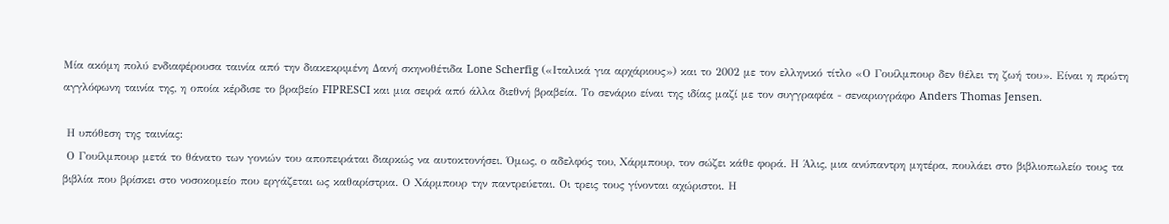Μία ακόμη πολύ ενδιαφέρουσα ταινία από την διακεκριμένη Δανή σκηνοθέτιδα Lone Scherfig («Ιταλικά για αρχάριους») και το 2002 με τον ελληνικό τίτλο «Ο Γουίλμπουρ δεν θέλει τη ζωή του». Είναι η πρώτη αγγλόφωνη ταινία της, η οποία κέρδισε το βραβείο FIPRESCI και μια σειρά από άλλα διεθνή βραβεία. Το σενάριο είναι της ιδίας μαζί με τον συγγραφέα - σεναριογράφο Anders Thomas Jensen.

 Η υπόθεση της ταινίας:
 Ο Γουίλμπουρ μετά το θάνατο των γονιών του αποπειράται διαρκώς να αυτοκτονήσει. Όμως, ο αδελφός του, Χάρμπουρ, τον σώζει κάθε φορά. Η Άλις, μια ανύπαντρη μητέρα, πουλάει στο βιβλιοπωλείο τους τα βιβλία που βρίσκει στο νοσοκομείο που εργάζεται ως καθαρίστρια. Ο Χάρμπουρ την παντρεύεται. Οι τρεις τους γίνονται αχώριστοι. Η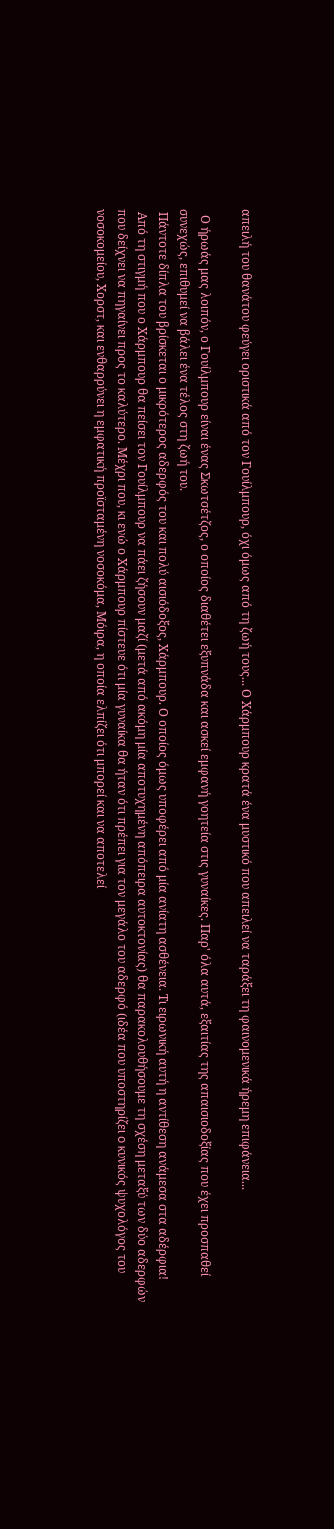απειλή του θανάτου φεύγει οριστικά από τον Γουίλμπουρ, όχι όμως από τη ζωή τους... Ο Χάρμπουρ κρατά ένα μυστικό που απειλεί να ταράξει τη φαινομενικά ήρεμη επιφάνεια...

  Ο ήρωάς μας λοιπόν, ο Γουίλμπουρ είναι ένας Σκωτσέτζος, ο οποίος διαθέτει εξυπνάδα και ασκεί εμφανή γοητεία στις γυναίκες. Παρ' όλα αυτά, εξαιτίας της απαισιοδοξίας που έχει προσπαθεί συνεχώς, επιθυμεί να βάλει ένα τέλος στη ζωή του.
 Πάντοτε δίπλα του βρίσκεται ο μικρότερος αδερφός του και πολύ αισιόδοξος, Χάρμπουρ. Ο οποίος όμως υποφέρει από μία ανίατη ασθένεια. Τι ειρωνική αυτή η αντίθεση ανάμεσα στα αδέρφια!
 Από τη στιγμή που ο Χάρμπουρ θα πείσει τον Γουίλμπουρ να πάει ζήσουν μαζί (μετά από ακόμη μία αποτυχημένη απόπειρα αυτοκτονίας) θα παρακολουθήσουμε τη σχέση μεταξύ των δύο αδερφών που δείχνει να πηγαίνει προς το καλύτερο. Μέχρι που, κι ενώ ο Χάρμπουρ πίστευε ότι μία γυναίκα θα ήταν ότι πρέπει για τον μεγάλο του αδερφό (ιδέα που υποστηρίζει o κυνικός ψυχολόγος του νοσοκομείου, Χορστ, και ενθαρρύνει η εμφατική προϊσταμένη νοσοκόμα, Μόιρα, η οποία ελπίζει ότι μπορεί και να αποτελεί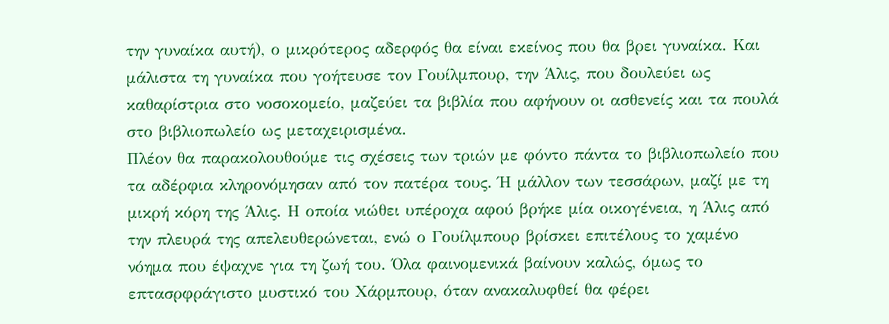την γυναίκα αυτή), ο μικρότερος αδερφός θα είναι εκείνος που θα βρει γυναίκα. Και μάλιστα τη γυναίκα που γοήτευσε τον Γουίλμπουρ, την Άλις, που δουλεύει ως καθαρίστρια στο νοσοκομείο, μαζεύει τα βιβλία που αφήνουν οι ασθενείς και τα πουλά στο βιβλιοπωλείο ως μεταχειρισμένα.
Πλέον θα παρακολουθούμε τις σχέσεις των τριών με φόντο πάντα το βιβλιοπωλείο που τα αδέρφια κληρονόμησαν από τον πατέρα τους. Ή μάλλον των τεσσάρων, μαζί με τη μικρή κόρη της Άλις. Η οποία νιώθει υπέροχα αφού βρήκε μία οικογένεια, η Άλις από την πλευρά της απελευθερώνεται, ενώ ο Γουίλμπουρ βρίσκει επιτέλους το χαμένο νόημα που έψαχνε για τη ζωή του. Όλα φαινομενικά βαίνουν καλώς, όμως το επτασρφράγιστο μυστικό του Χάρμπουρ, όταν ανακαλυφθεί θα φέρει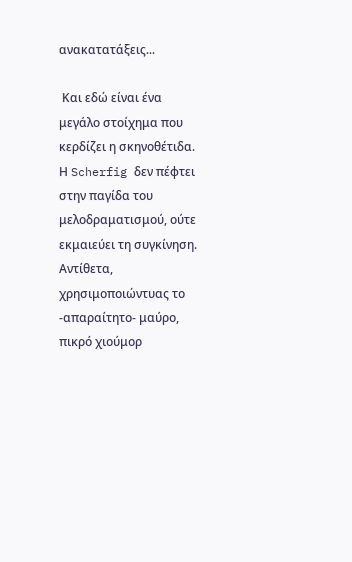ανακατατάξεις...

 Και εδώ είναι ένα μεγάλο στοίχημα που κερδίζει η σκηνοθέτιδα. Η Scherfig δεν πέφτει στην παγίδα του μελοδραματισμού, ούτε εκμαιεύει τη συγκίνηση. Αντίθετα, χρησιμοποιώντυας το -απαραίτητο- μαύρο, πικρό χιούμορ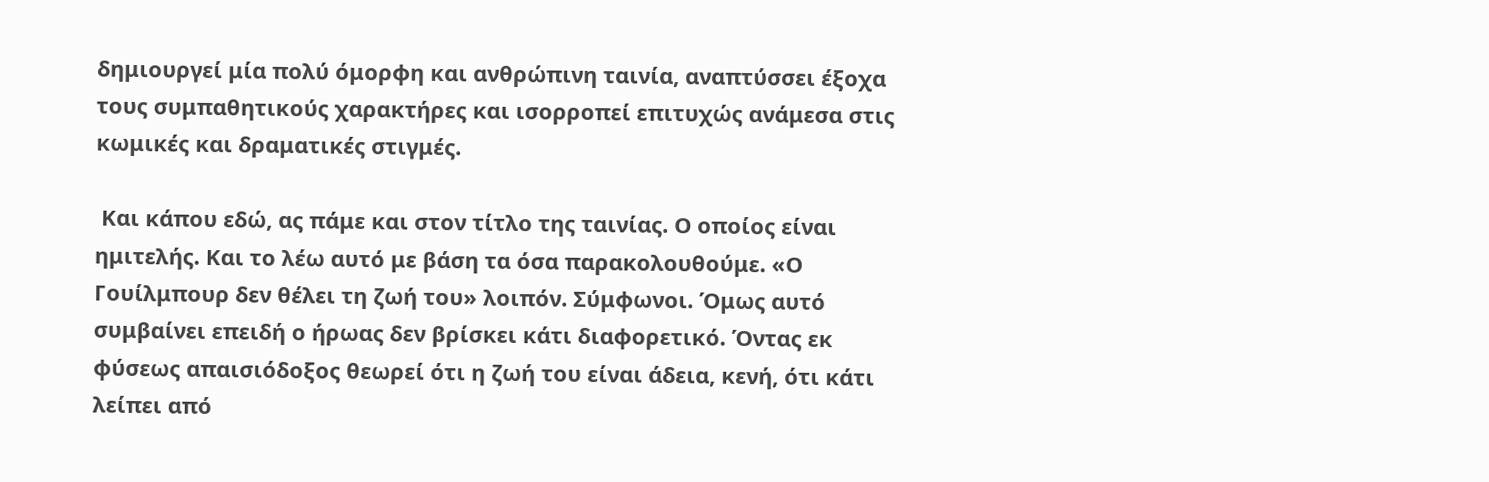δημιουργεί μία πολύ όμορφη και ανθρώπινη ταινία, αναπτύσσει έξοχα τους συμπαθητικούς χαρακτήρες και ισορροπεί επιτυχώς ανάμεσα στις κωμικές και δραματικές στιγμές.

 Και κάπου εδώ, ας πάμε και στον τίτλο της ταινίας. Ο οποίος είναι ημιτελής. Και το λέω αυτό με βάση τα όσα παρακολουθούμε. «Ο Γουίλμπουρ δεν θέλει τη ζωή του» λοιπόν. Σύμφωνοι. Όμως αυτό συμβαίνει επειδή ο ήρωας δεν βρίσκει κάτι διαφορετικό. Όντας εκ φύσεως απαισιόδοξος θεωρεί ότι η ζωή του είναι άδεια, κενή, ότι κάτι λείπει από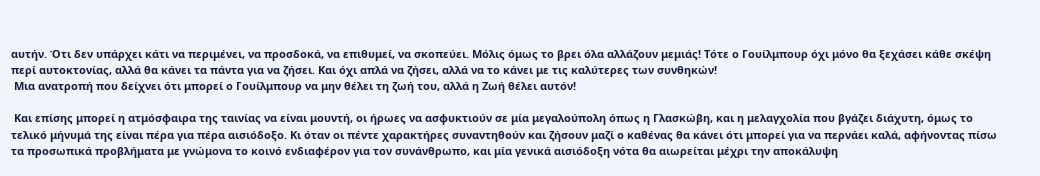αυτήν. Ότι δεν υπάρχει κάτι να περιμένει, να προσδοκά, να επιθυμεί, να σκοπεύει. Μόλις όμως το βρει όλα αλλάζουν μεμιάς! Τότε ο Γουίλμπουρ όχι μόνο θα ξεχάσει κάθε σκέψη περί αυτοκτονίας, αλλά θα κάνει τα πάντα για να ζήσει. Και όχι απλά να ζήσει, αλλά να το κάνει με τις καλύτερες των συνθηκών!
 Μια ανατροπή που δείχνει ότι μπορεί ο Γουίλμπουρ να μην θέλει τη ζωή του, αλλά η Ζωή θέλει αυτόν!

 Και επίσης μπορεί η ατμόσφαιρα της ταινίας να είναι μουντή, οι ήρωες να ασφυκτιούν σε μία μεγαλούπολη όπως η Γλασκώβη, και η μελαγχολία που βγάζει διάχυτη, όμως το τελικό μήνυμά της είναι πέρα για πέρα αισιόδοξο. Κι όταν οι πέντε χαρακτήρες συναντηθούν και ζήσουν μαζί ο καθένας θα κάνει ότι μπορεί για να περνάει καλά, αφήνοντας πίσω τα προσωπικά προβλήματα με γνώμονα το κοινό ενδιαφέρον για τον συνάνθρωπο, και μία γενικά αισιόδοξη νότα θα αιωρείται μέχρι την αποκάλυψη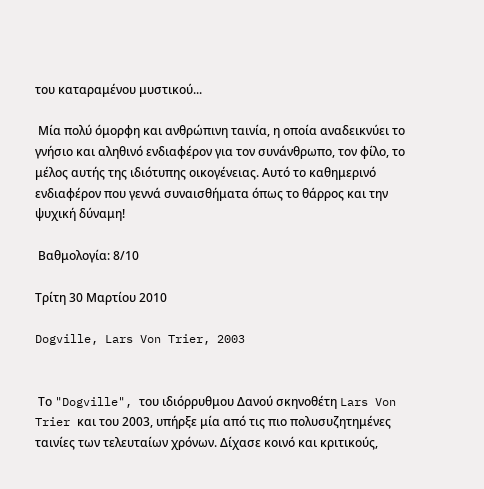του καταραμένου μυστικού...

 Μία πολύ όμορφη και ανθρώπινη ταινία, η οποία αναδεικνύει το γνήσιο και αληθινό ενδιαφέρον για τον συνάνθρωπο, τον φίλο, το μέλος αυτής της ιδιότυπης οικογένειας. Αυτό το καθημερινό ενδιαφέρον που γεννά συναισθήματα όπως το θάρρος και την ψυχική δύναμη!

 Βαθμολογία: 8/10

Τρίτη 30 Μαρτίου 2010

Dogville, Lars Von Trier, 2003


 Το "Dogville", του ιδιόρρυθμου Δανού σκηνοθέτη Lars Von Trier και του 2003, υπήρξε μία από τις πιο πολυσυζητημένες ταινίες των τελευταίων χρόνων. Δίχασε κοινό και κριτικούς,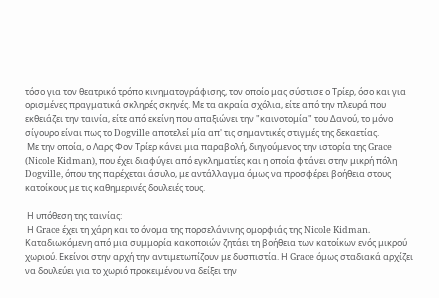τόσο για τον θεατρικό τρόπο κινηματογράφισης, τον οποίο μας σύστισε ο Τρίερ, όσο και για ορισμένες πραγματικά σκληρές σκηνές. Με τα ακραία σχόλια, είτε από την πλευρά που εκθειάζει την ταινία, είτε από εκείνη που απαξιώνει την "καινοτομία" του Δανού, το μόνο σίγουρο είναι πως το Dogville αποτελεί μία απ' τις σημαντικές στιγμές της δεκαετίας.
 Με την οποία, ο Λαρς Φον Τρίερ κάνει μια παραβολή, διηγούμενος την ιστορία της Grace (Nicole Kidman), που έχει διαφύγει από εγκληματίες και η οποία φτάνει στην μικρή πόλη Dogville, όπου της παρέχεται άσυλο, με αντάλλαγμα όμως να προσφέρει βοήθεια στους κατοίκους με τις καθημερινές δουλειές τους.

 Η υπόθεση της ταινίας:
 Η Grace έχει τη χάρη και το όνομα της πορσελάνινης ομορφιάς της Nicole Kidman. Καταδιωκόμενη από μια συμμορία κακοποιών ζητάει τη βοήθεια των κατοίκων ενός μικρού χωριού. Εκείνοι στην αρχή την αντιμετωπίζουν με δυσπιστία. Η Grace όμως σταδιακά αρχίζει να δουλεύει για το χωριό προκειμένου να δείξει την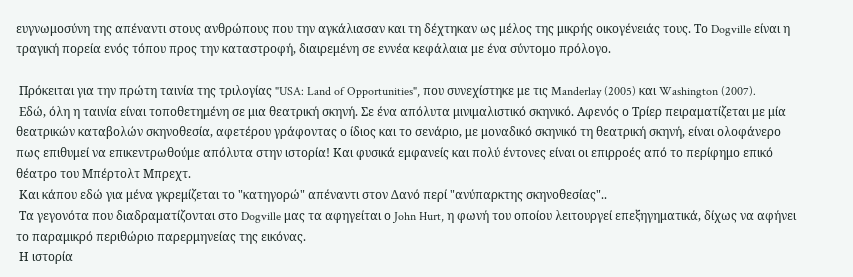ευγνωμοσύνη της απέναντι στους ανθρώπους που την αγκάλιασαν και τη δέχτηκαν ως μέλος της μικρής οικογένειάς τους. Το Dogville είναι η τραγική πορεία ενός τόπου προς την καταστροφή, διαιρεμένη σε εννέα κεφάλαια με ένα σύντομο πρόλογο.

 Πρόκειται για την πρώτη ταινία της τριλογίας "USA: Land of Opportunities", που συνεχίστηκε με τις Manderlay (2005) και Washington (2007).
 Εδώ, όλη η ταινία είναι τοποθετημένη σε μια θεατρική σκηνή. Σε ένα απόλυτα μινιμαλιστικό σκηνικό. Αφενός ο Τρίερ πειραματίζεται με μία θεατρικών καταβολών σκηνοθεσία, αφετέρου γράφοντας ο ίδιος και το σενάριο, με μοναδικό σκηνικό τη θεατρική σκηνή, είναι ολοφάνερο πως επιθυμεί να επικεντρωθούμε απόλυτα στην ιστορία! Και φυσικά εμφανείς και πολύ έντονες είναι οι επιρροές από το περίφημο επικό θέατρο του Μπέρτολτ Μπρεχτ.
 Και κάπου εδώ για μένα γκρεμίζεται το "κατηγορώ" απέναντι στον Δανό περί "ανύπαρκτης σκηνοθεσίας"..
 Τα γεγονότα που διαδραματίζονται στο Dogville μας τα αφηγείται ο John Hurt, η φωνή του οποίου λειτουργεί επεξηγηματικά, δίχως να αφήνει το παραμικρό περιθώριο παρερμηνείας της εικόνας.
 Η ιστορία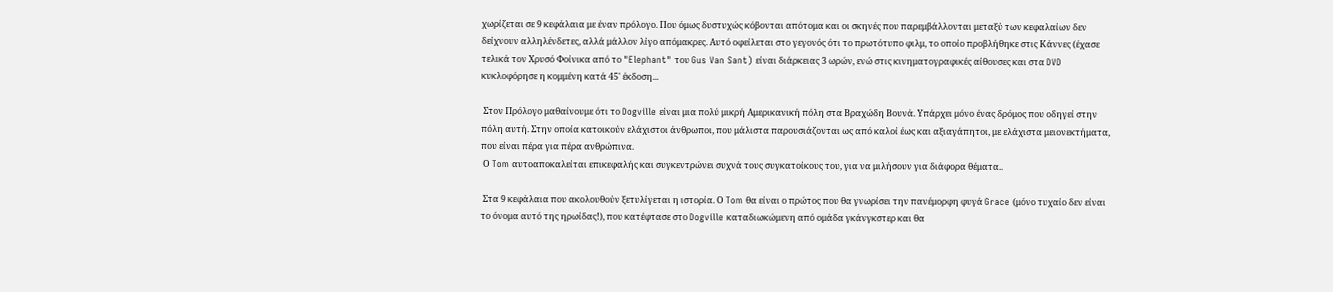χωρίζεται σε 9 κεφάλαια με έναν πρόλογο. Που όμως δυστυχώς κόβονται απότομα και οι σκηνές που παρεμβάλλονται μεταξύ των κεφαλαίων δεν δείχνουν αλληλένδετες, αλλά μάλλον λίγο απόμακρες. Αυτό οφείλεται στο γεγονός ότι το πρωτότυπο φιλμ, το οποίο προβλήθηκε στις Κάννες (έχασε τελικά τον Χρυσό Φοίνικα από το "Elephant" του Gus Van Sant) είναι διάρκειας 3 ωρών, ενώ στις κινηματογραφικές αίθουσες και στα DVD κυκλοφόρησε η κομμένη κατά 45' έκδοση...

 Στον Πρόλογο μαθαίνουμε ότι το Dogville είναι μια πολύ μικρή Αμερικανική πόλη στα Βραχώδη Βουνά. Υπάρχει μόνο ένας δρόμος που οδηγεί στην πόλη αυτή. Στην οποία κατοικούν ελάχιστοι άνθρωποι, που μάλιστα παρουσιάζονται ως από καλοί έως και αξιαγάπητοι, με ελάχιστα μειονεκτήματα, που είναι πέρα για πέρα ανθρώπινα.
 Ο Tom αυτοαποκαλείται επικεφαλής και συγκεντρώνει συχνά τους συγκατοίκους του, για να μιλήσουν για διάφορα θέματα..

 Στα 9 κεφάλαια που ακολουθούν ξετυλίγεται η ιστορία. Ο Tom θα είναι ο πρώτος που θα γνωρίσει την πανέμορφη φυγά Grace (μόνο τυχαίο δεν είναι το όνομα αυτό της ηρωίδας!), που κατέφτασε στο Dogville καταδιωκώμενη από ομάδα γκάνγκστερ και θα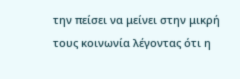την πείσει να μείνει στην μικρή τους κοινωνία λέγοντας ότι η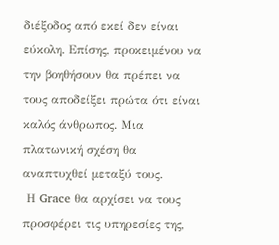διέξοδος από εκεί δεν είναι εύκολη. Επίσης, προκειμένου να την βοηθήσουν θα πρέπει να τους αποδείξει πρώτα ότι είναι καλός άνθρωπος. Μια πλατωνική σχέση θα αναπτυχθεί μεταξύ τους.
 Η Grace θα αρχίσει να τους προσφέρει τις υπηρεσίες της,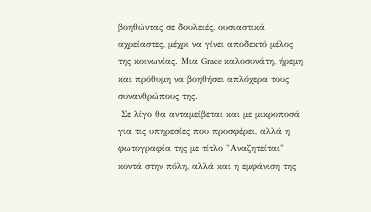βοηθώντας σε δουλειές, ουσιαστικά αχρείαστες, μέχρι να γίνει αποδεκτό μέλος της κοινωνίας. Μια Grace καλοσυνάτη, ήρεμη και πρόθυμη να βοηθήσει απλόχερα τους συνανθρώπους της.
 Σε λίγο θα ανταμείβεται και με μικροποσά για τις υπηρεσίες που προσφέρει, αλλά η φωτογραφία της με τίτλο "Αναζητείται" κοντά στην πόλη, αλλά και η εμφάνιση της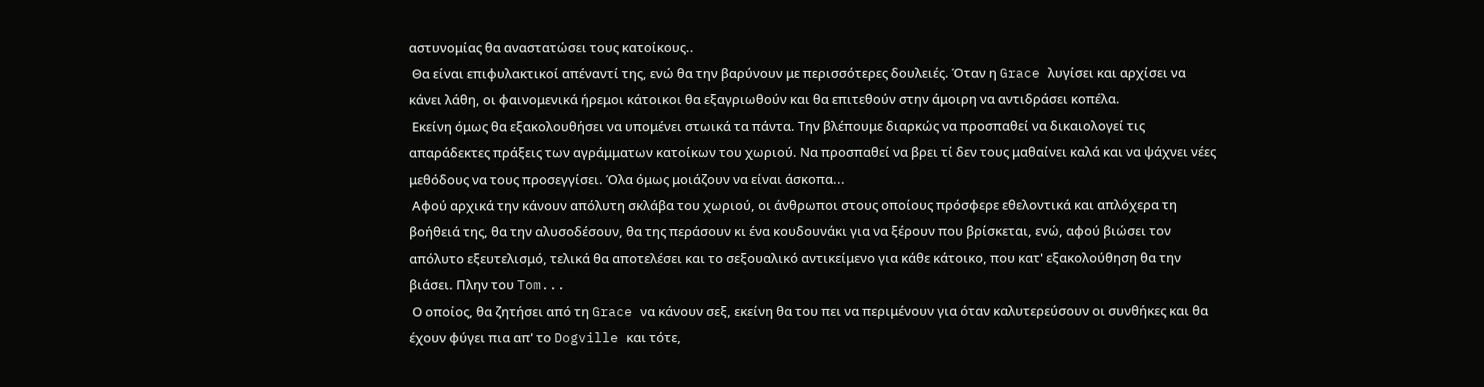αστυνομίας θα αναστατώσει τους κατοίκους..
 Θα είναι επιφυλακτικοί απέναντί της, ενώ θα την βαρύνουν με περισσότερες δουλειές. Όταν η Grace λυγίσει και αρχίσει να κάνει λάθη, οι φαινομενικά ήρεμοι κάτοικοι θα εξαγριωθούν και θα επιτεθούν στην άμοιρη να αντιδράσει κοπέλα.
 Εκείνη όμως θα εξακολουθήσει να υπομένει στωικά τα πάντα. Την βλέπουμε διαρκώς να προσπαθεί να δικαιολογεί τις απαράδεκτες πράξεις των αγράμματων κατοίκων του χωριού. Να προσπαθεί να βρει τί δεν τους μαθαίνει καλά και να ψάχνει νέες μεθόδους να τους προσεγγίσει. Όλα όμως μοιάζουν να είναι άσκοπα...
 Αφού αρχικά την κάνουν απόλυτη σκλάβα του χωριού, οι άνθρωποι στους οποίους πρόσφερε εθελοντικά και απλόχερα τη βοήθειά της, θα την αλυσοδέσουν, θα της περάσουν κι ένα κουδουνάκι για να ξέρουν που βρίσκεται, ενώ, αφού βιώσει τον απόλυτο εξευτελισμό, τελικά θα αποτελέσει και το σεξουαλικό αντικείμενο για κάθε κάτοικο, που κατ' εξακολούθηση θα την βιάσει. Πλην του Tom...
 Ο οποίος, θα ζητήσει από τη Grace να κάνουν σεξ, εκείνη θα του πει να περιμένουν για όταν καλυτερεύσουν οι συνθήκες και θα έχουν φύγει πια απ' το Dogville και τότε,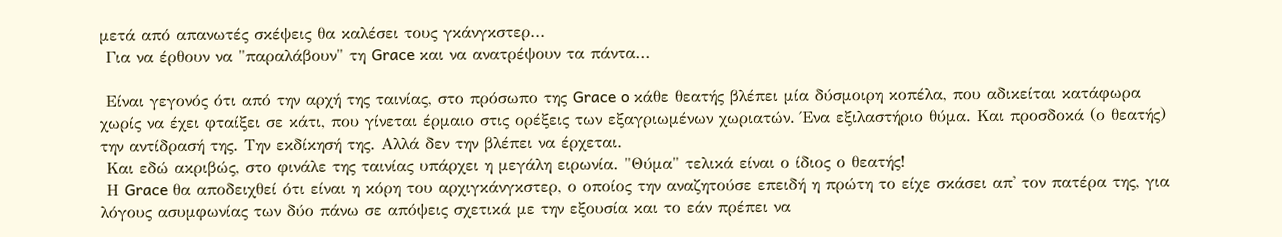μετά από απανωτές σκέψεις θα καλέσει τους γκάνγκστερ...
 Για να έρθουν να "παραλάβουν" τη Grace και να ανατρέψουν τα πάντα...

 Είναι γεγονός ότι από την αρχή της ταινίας, στο πρόσωπο της Grace o κάθε θεατής βλέπει μία δύσμοιρη κοπέλα, που αδικείται κατάφωρα χωρίς να έχει φταίξει σε κάτι, που γίνεται έρμαιο στις ορέξεις των εξαγριωμένων χωριατών. Ένα εξιλαστήριο θύμα. Και προσδοκά (ο θεατής) την αντίδρασή της. Την εκδίκησή της. Αλλά δεν την βλέπει να έρχεται.
 Και εδώ ακριβώς, στο φινάλε της ταινίας υπάρχει η μεγάλη ειρωνία. "Θύμα" τελικά είναι ο ίδιος ο θεατής!
 Η Grace θα αποδειχθεί ότι είναι η κόρη του αρχιγκάνγκστερ, ο οποίος την αναζητούσε επειδή η πρώτη το είχε σκάσει απ' τον πατέρα της, για λόγους ασυμφωνίας των δύο πάνω σε απόψεις σχετικά με την εξουσία και το εάν πρέπει να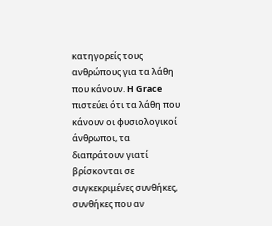κατηγορείς τους ανθρώπους για τα λάθη που κάνουν. H Grace πιστεύει ότι τα λάθη που κάνουν οι φυσιολογικοί άνθρωποι, τα διαπράτουν γιατί βρίσκονται σε συγκεκριμένες συνθήκες, συνθήκες που αν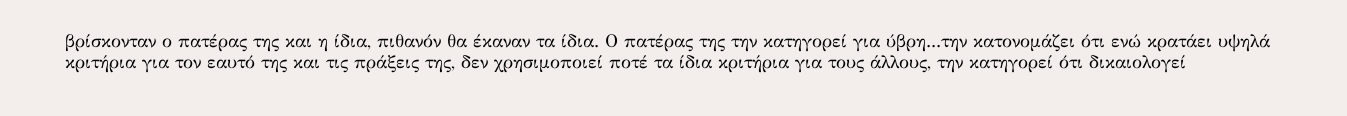βρίσκονταν ο πατέρας της και η ίδια, πιθανόν θα έκαναν τα ίδια. Ο πατέρας της την κατηγορεί για ύβρη...την κατονομάζει ότι ενώ κρατάει υψηλά κριτήρια για τον εαυτό της και τις πράξεις της, δεν χρησιμοποιεί ποτέ τα ίδια κριτήρια για τους άλλους, την κατηγορεί ότι δικαιολογεί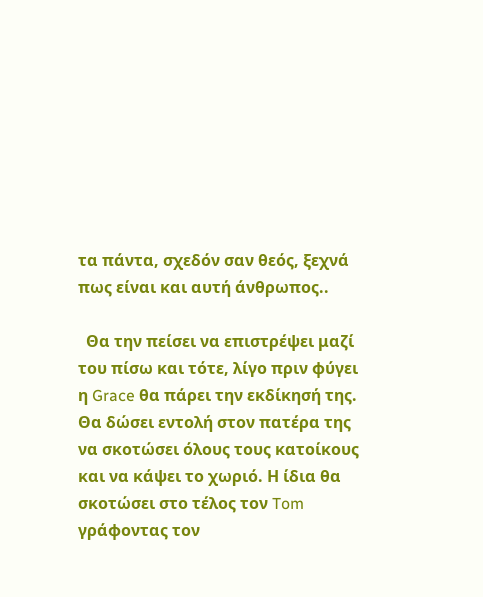τα πάντα, σχεδόν σαν θεός, ξεχνά πως είναι και αυτή άνθρωπος..

  Θα την πείσει να επιστρέψει μαζί του πίσω και τότε, λίγο πριν φύγει η Grace θα πάρει την εκδίκησή της. Θα δώσει εντολή στον πατέρα της να σκοτώσει όλους τους κατοίκους και να κάψει το χωριό. Η ίδια θα σκοτώσει στο τέλος τον Tom γράφοντας τον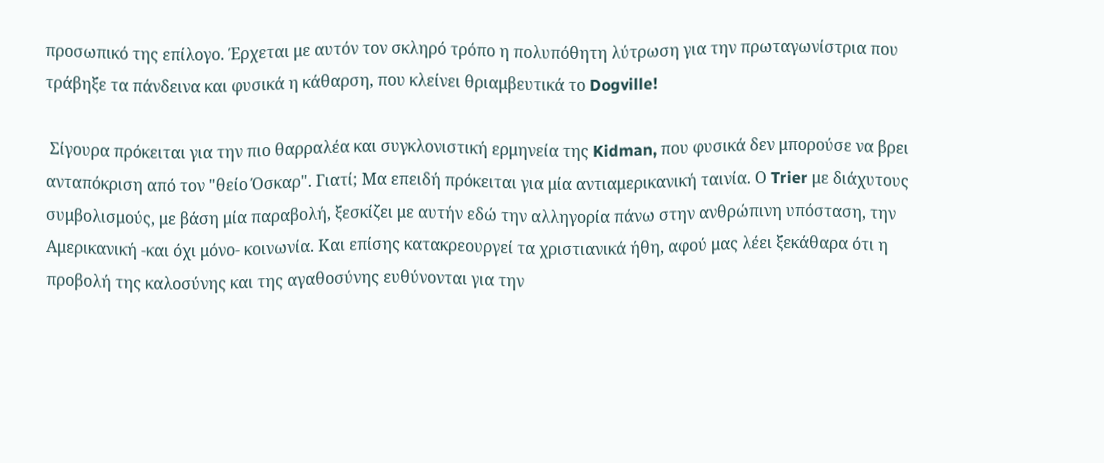προσωπικό της επίλογο. Έρχεται με αυτόν τον σκληρό τρόπο η πολυπόθητη λύτρωση για την πρωταγωνίστρια που τράβηξε τα πάνδεινα και φυσικά η κάθαρση, που κλείνει θριαμβευτικά το Dogville!

 Σίγουρα πρόκειται για την πιο θαρραλέα και συγκλονιστική ερμηνεία της Kidman, που φυσικά δεν μπορούσε να βρει ανταπόκριση από τον "θείο Όσκαρ". Γιατί; Μα επειδή πρόκειται για μία αντιαμερικανική ταινία. Ο Trier με διάχυτους συμβολισμούς, με βάση μία παραβολή, ξεσκίζει με αυτήν εδώ την αλληγορία πάνω στην ανθρώπινη υπόσταση, την Αμερικανική -και όχι μόνο- κοινωνία. Και επίσης κατακρεουργεί τα χριστιανικά ήθη, αφού μας λέει ξεκάθαρα ότι η προβολή της καλοσύνης και της αγαθοσύνης ευθύνονται για την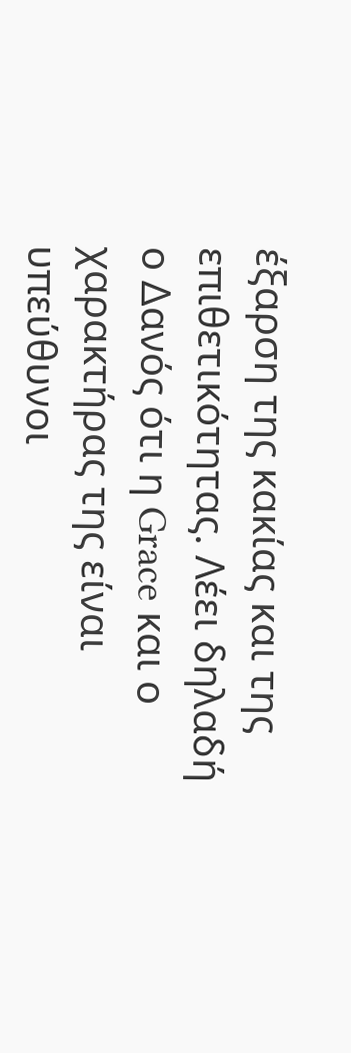έξαρση της κακίας και της επιθετικότητας. Λέει δηλαδή ο Δανός ότι η Grace και ο χαρακτήρας της είναι υπεύθυνοι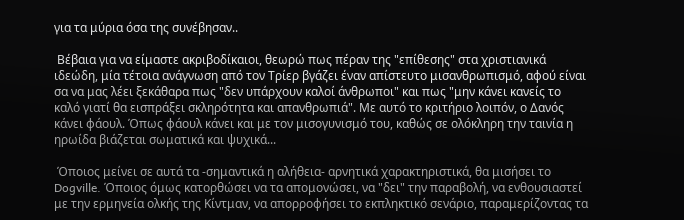για τα μύρια όσα της συνέβησαν..

 Βέβαια για να είμαστε ακριβοδίκαιοι, θεωρώ πως πέραν της "επίθεσης" στα χριστιανικά ιδεώδη, μία τέτοια ανάγνωση από τον Τρίερ βγάζει έναν απίστευτο μισανθρωπισμό, αφού είναι σα να μας λέει ξεκάθαρα πως "δεν υπάρχουν καλοί άνθρωποι" και πως "μην κάνει κανείς το καλό γιατί θα εισπράξει σκληρότητα και απανθρωπιά". Με αυτό το κριτήριο λοιπόν, ο Δανός κάνει φάουλ. Όπως φάουλ κάνει και με τον μισογυνισμό του, καθώς σε ολόκληρη την ταινία η ηρωίδα βιάζεται σωματικά και ψυχικά...

 Όποιος μείνει σε αυτά τα -σημαντικά η αλήθεια- αρνητικά χαρακτηριστικά, θα μισήσει το Dogville. Όποιος όμως κατορθώσει να τα απομονώσει, να "δει" την παραβολή, να ενθουσιαστεί με την ερμηνεία ολκής της Κίντμαν, να απορροφήσει το εκπληκτικό σενάριο, παραμερίζοντας τα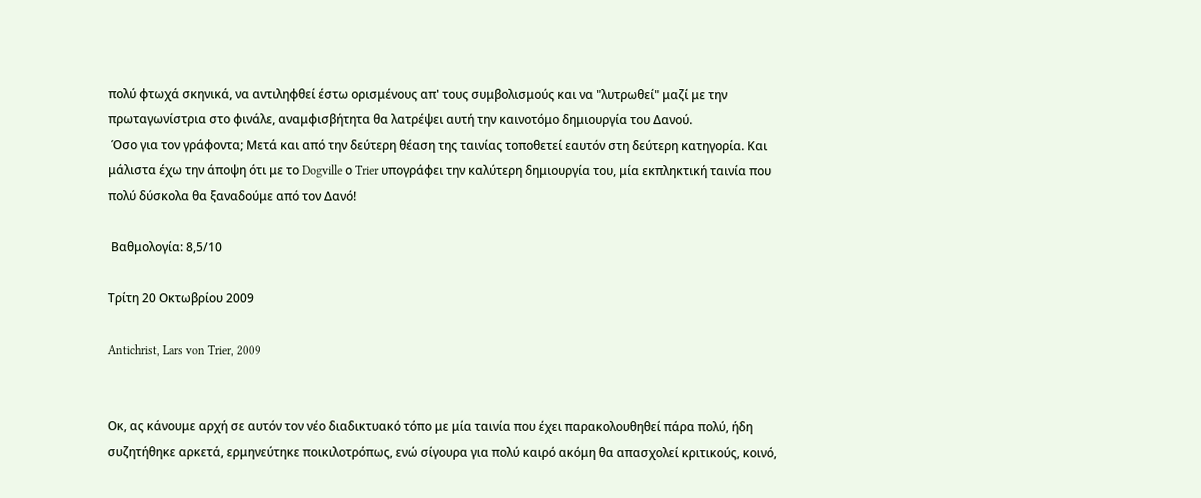πολύ φτωχά σκηνικά, να αντιληφθεί έστω ορισμένους απ' τους συμβολισμούς και να "λυτρωθεί" μαζί με την πρωταγωνίστρια στο φινάλε, αναμφισβήτητα θα λατρέψει αυτή την καινοτόμο δημιουργία του Δανού.
 Όσο για τον γράφοντα; Μετά και από την δεύτερη θέαση της ταινίας τοποθετεί εαυτόν στη δεύτερη κατηγορία. Και μάλιστα έχω την άποψη ότι με το Dogville ο Trier υπογράφει την καλύτερη δημιουργία του, μία εκπληκτική ταινία που πολύ δύσκολα θα ξαναδούμε από τον Δανό!

 Βαθμολογία: 8,5/10

Τρίτη 20 Οκτωβρίου 2009

Antichrist, Lars von Trier, 2009


Οκ, ας κάνουμε αρχή σε αυτόν τον νέο διαδικτυακό τόπο με μία ταινία που έχει παρακολουθηθεί πάρα πολύ, ήδη συζητήθηκε αρκετά, ερμηνεύτηκε ποικιλοτρόπως, ενώ σίγουρα για πολύ καιρό ακόμη θα απασχολεί κριτικούς, κοινό,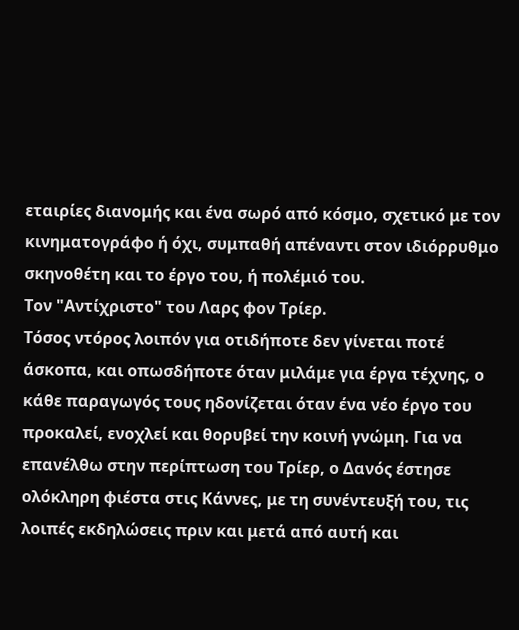εταιρίες διανομής και ένα σωρό από κόσμο, σχετικό με τον κινηματογράφο ή όχι, συμπαθή απέναντι στον ιδιόρρυθμο σκηνοθέτη και το έργο του, ή πολέμιό του.
Τον "Αντίχριστο" του Λαρς φον Τρίερ.
Τόσος ντόρος λοιπόν για οτιδήποτε δεν γίνεται ποτέ άσκοπα, και οπωσδήποτε όταν μιλάμε για έργα τέχνης, ο κάθε παραγωγός τους ηδονίζεται όταν ένα νέο έργο του προκαλεί, ενοχλεί και θορυβεί την κοινή γνώμη. Για να επανέλθω στην περίπτωση του Τρίερ, ο Δανός έστησε ολόκληρη φιέστα στις Κάννες, με τη συνέντευξή του, τις λοιπές εκδηλώσεις πριν και μετά από αυτή και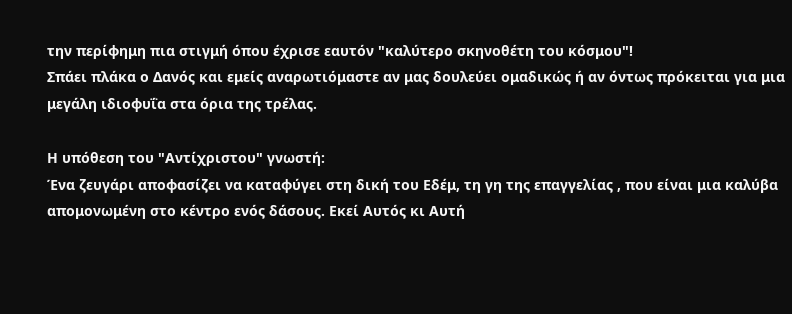την περίφημη πια στιγμή όπου έχρισε εαυτόν "καλύτερο σκηνοθέτη του κόσμου"!
Σπάει πλάκα ο Δανός και εμείς αναρωτιόμαστε αν μας δουλεύει ομαδικώς ή αν όντως πρόκειται για μια μεγάλη ιδιοφυΐα στα όρια της τρέλας.

Η υπόθεση του "Αντίχριστου" γνωστή:
Ένα ζευγάρι αποφασίζει να καταφύγει στη δική του Εδέμ, τη γη της επαγγελίας , που είναι μια καλύβα απομονωμένη στο κέντρο ενός δάσους. Εκεί Αυτός κι Αυτή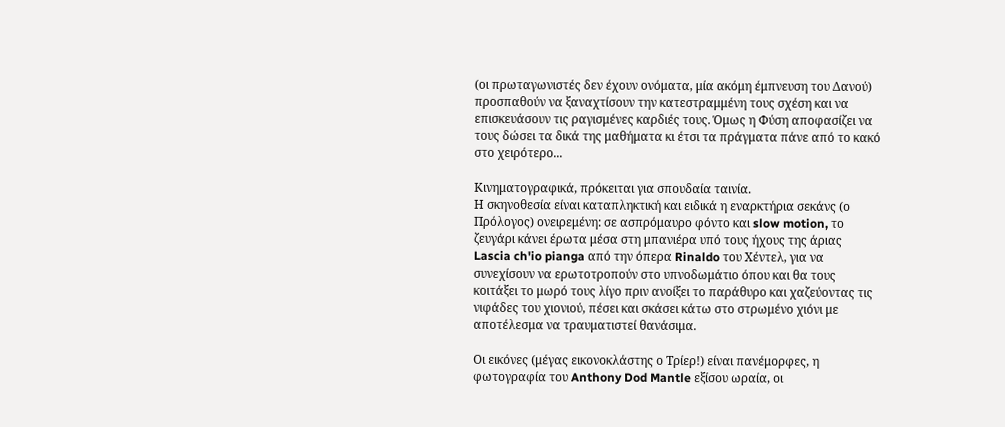(οι πρωταγωνιστές δεν έχουν ονόματα, μία ακόμη έμπνευση του Δανού) προσπαθούν να ξαναχτίσουν την κατεστραμμένη τους σχέση και να επισκευάσουν τις ραγισμένες καρδιές τους. Όμως η Φύση αποφασίζει να τους δώσει τα δικά της μαθήματα κι έτσι τα πράγματα πάνε από το κακό στο χειρότερο...

Κινηματογραφικά, πρόκειται για σπουδαία ταινία.
Η σκηνοθεσία είναι καταπληκτική και ειδικά η εναρκτήρια σεκάνς (ο Πρόλογος) ονειρεμένη: σε ασπρόμαυρο φόντο και slow motion, το ζευγάρι κάνει έρωτα μέσα στη μπανιέρα υπό τους ήχους της άριας Lascia ch'io pianga από την όπερα Rinaldo του Χέντελ, για να συνεχίσουν να ερωτοτροπούν στο υπνοδωμάτιο όπου και θα τους κοιτάξει το μωρό τους λίγο πριν ανοίξει το παράθυρο και χαζεύοντας τις νιφάδες του χιονιού, πέσει και σκάσει κάτω στο στρωμένο χιόνι με αποτέλεσμα να τραυματιστεί θανάσιμα.

Οι εικόνες (μέγας εικονοκλάστης ο Τρίερ!) είναι πανέμορφες, η φωτογραφία του Anthony Dod Mantle εξίσου ωραία, οι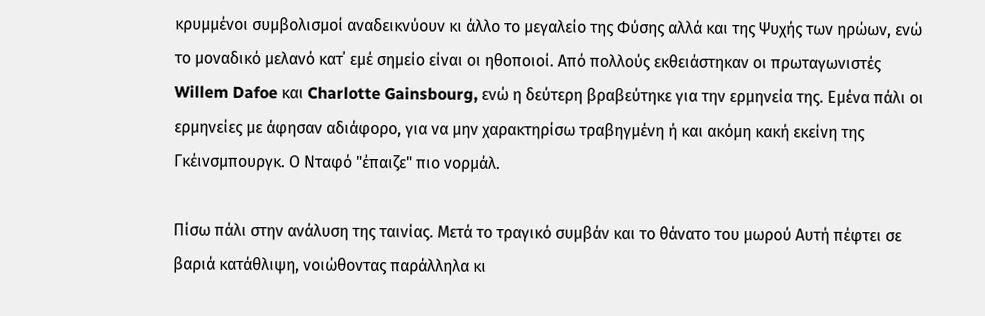κρυμμένοι συμβολισμοί αναδεικνύουν κι άλλο το μεγαλείο της Φύσης αλλά και της Ψυχής των ηρώων, ενώ το μοναδικό μελανό κατ΄ εμέ σημείο είναι οι ηθοποιοί. Από πολλούς εκθειάστηκαν οι πρωταγωνιστές Willem Dafoe και Charlotte Gainsbourg, ενώ η δεύτερη βραβεύτηκε για την ερμηνεία της. Εμένα πάλι οι ερμηνείες με άφησαν αδιάφορο, για να μην χαρακτηρίσω τραβηγμένη ή και ακόμη κακή εκείνη της Γκέινσμπουργκ. Ο Νταφό "έπαιζε" πιο νορμάλ.

Πίσω πάλι στην ανάλυση της ταινίας. Μετά το τραγικό συμβάν και το θάνατο του μωρού Αυτή πέφτει σε βαριά κατάθλιψη, νοιώθοντας παράλληλα κι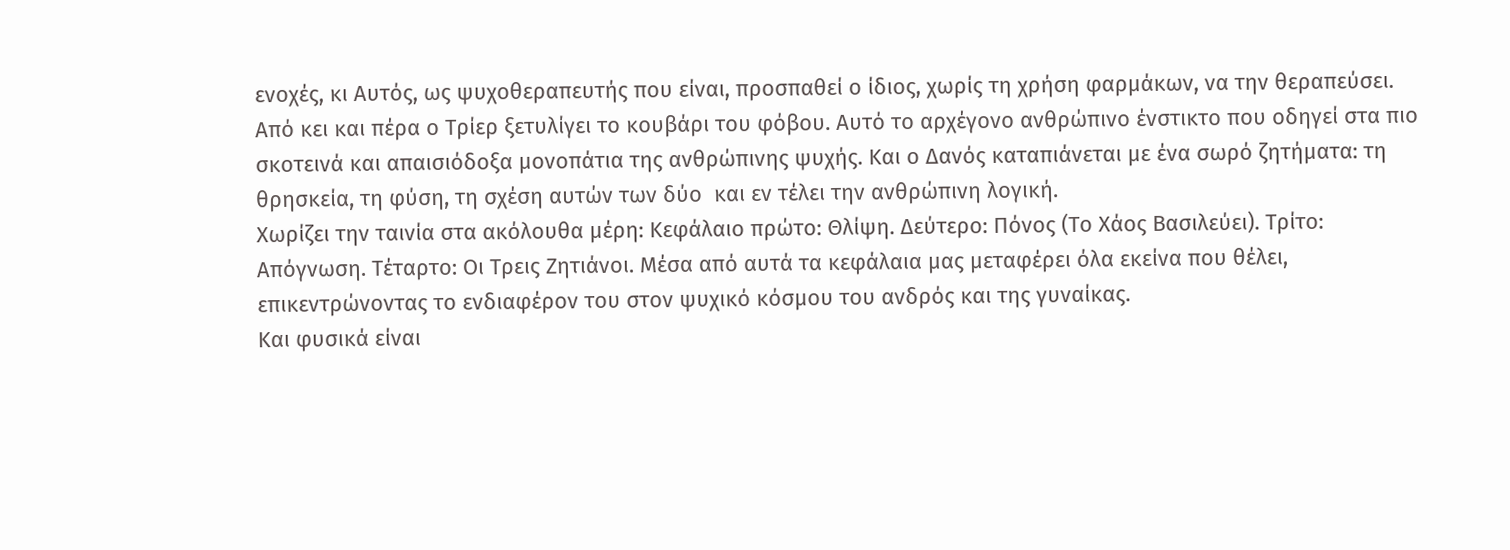ενοχές, κι Αυτός, ως ψυχοθεραπευτής που είναι, προσπαθεί ο ίδιος, χωρίς τη χρήση φαρμάκων, να την θεραπεύσει. Από κει και πέρα ο Τρίερ ξετυλίγει το κουβάρι του φόβου. Αυτό το αρχέγονο ανθρώπινο ένστικτο που οδηγεί στα πιο σκοτεινά και απαισιόδοξα μονοπάτια της ανθρώπινης ψυχής. Και ο Δανός καταπιάνεται με ένα σωρό ζητήματα: τη θρησκεία, τη φύση, τη σχέση αυτών των δύο  και εν τέλει την ανθρώπινη λογική.
Χωρίζει την ταινία στα ακόλουθα μέρη: Κεφάλαιο πρώτο: Θλίψη. Δεύτερο: Πόνος (Το Χάος Βασιλεύει). Τρίτο: Απόγνωση. Τέταρτο: Οι Τρεις Ζητιάνοι. Μέσα από αυτά τα κεφάλαια μας μεταφέρει όλα εκείνα που θέλει, επικεντρώνοντας το ενδιαφέρον του στον ψυχικό κόσμου του ανδρός και της γυναίκας.
Και φυσικά είναι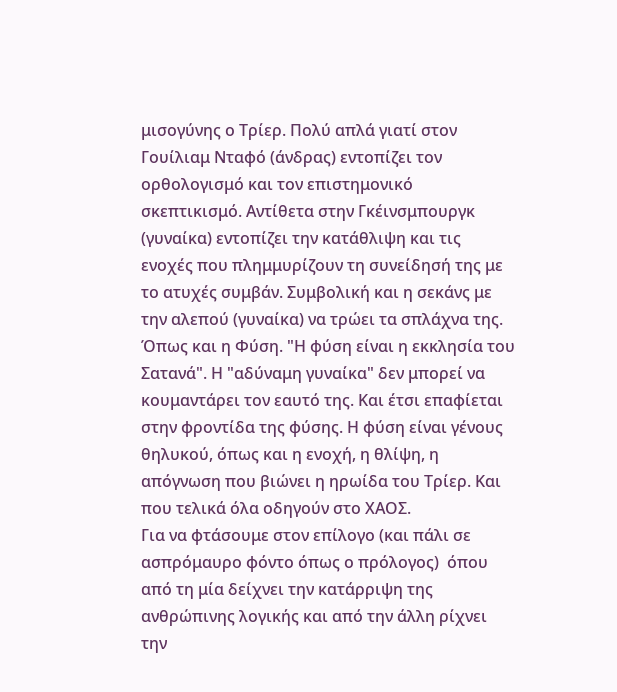μισογύνης ο Τρίερ. Πολύ απλά γιατί στον Γουίλιαμ Νταφό (άνδρας) εντοπίζει τον ορθολογισμό και τον επιστημονικό σκεπτικισμό. Αντίθετα στην Γκέινσμπουργκ (γυναίκα) εντοπίζει την κατάθλιψη και τις ενοχές που πλημμυρίζουν τη συνείδησή της με το ατυχές συμβάν. Συμβολική και η σεκάνς με την αλεπού (γυναίκα) να τρώει τα σπλάχνα της. Όπως και η Φύση. "Η φύση είναι η εκκλησία του Σατανά". Η "αδύναμη γυναίκα" δεν μπορεί να κουμαντάρει τον εαυτό της. Και έτσι επαφίεται στην φροντίδα της φύσης. Η φύση είναι γένους θηλυκού, όπως και η ενοχή, η θλίψη, η απόγνωση που βιώνει η ηρωίδα του Τρίερ. Και που τελικά όλα οδηγούν στο ΧΑΟΣ.
Για να φτάσουμε στον επίλογο (και πάλι σε ασπρόμαυρο φόντο όπως ο πρόλογος)  όπου από τη μία δείχνει την κατάρριψη της ανθρώπινης λογικής και από την άλλη ρίχνει την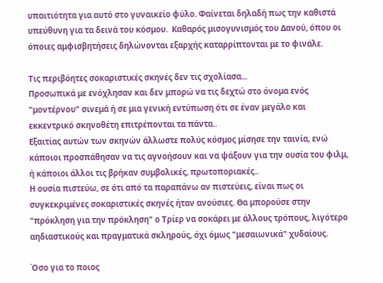υπαιτιότητα για αυτό στο γυναικείο φύλο. Φαίνεται δηλαδή πως την καθιστά υπεύθυνη για τα δεινά του κόσμου.  Καθαρός μισογυνισμός του Δανού, όπου οι όποιες αμφισβητήσεις δηλώνονται εξαρχής καταρρίπτονται με το φινάλε.

Τις περιβόητες σοκαριστικές σκηνές δεν τις σχολίασα...
Προσωπικά με ενόχλησαν και δεν μπορώ να τις δεχτώ στο όνομα ενός "μοντέρνου" σινεμά ή σε μια γενική εντύπωση ότι σε έναν μεγάλο και εκκεντρικό σκηνοθέτη επιτρέπονται τα πάντα..
Εξαιτίας αυτών των σκηνών άλλωστε πολύς κόσμος μίσησε την ταινία, ενώ κάποιοι προσπάθησαν να τις αγνοήσουν και να ψάξουν για την ουσία του φιλμ, ή κάποιοι άλλοι τις βρήκαν συμβολικές, πρωτοποριακές..
Η ουσία πιστεύω, σε ότι από τα παραπάνω αν πιστεύεις, είναι πως οι συγκεκριμένες σοκαριστικές σκηνές ήταν ανούσιες. Θα μπορούσε στην "πρόκληση για την πρόκληση" ο Τρίερ να σοκάρει με άλλους τρόπους, λιγότερο αηδιαστικούς και πραγματικά σκληρούς, όχι όμως "μεσαιωνικά" χυδαίους.

Όσο για το ποιος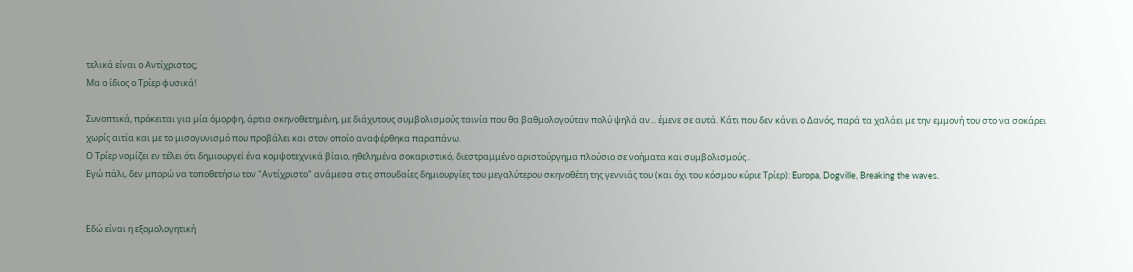τελικά είναι ο Αντίχριστος;
Μα ο ίδιος ο Τρίερ φυσικά!

Συνοπτικά, πρόκειται για μία όμορφη, άρτια σκηνοθετημένη, με διάχυτους συμβολισμούς ταινία που θα βαθμολογούταν πολύ ψηλά αν... έμενε σε αυτά. Κάτι που δεν κάνει ο Δανός, παρά τα χαλάει με την εμμονή του στο να σοκάρει χωρίς αιτία και με το μισογυνισμό που προβάλει και στον οποίο αναφέρθηκα παραπάνω.
Ο Τρίερ νομίζει εν τέλει ότι δημιουργεί ένα κομψοτεχνικά βίαιο, ηθελημένα σοκαριστικό, διεστραμμένο αριστούργημα πλούσιο σε νοήματα και συμβολισμούς..
Εγώ πάλι, δεν μπορώ να τοποθετήσω τον "Αντίχριστο" ανάμεσα στις σπουδαίες δημιουργίες του μεγαλύτερου σκηνοθέτη της γεννιάς του (και όχι του κόσμου κύριε Τρίερ): Europa, Dogville, Breaking the waves.


Εδώ είναι η εξομολογητική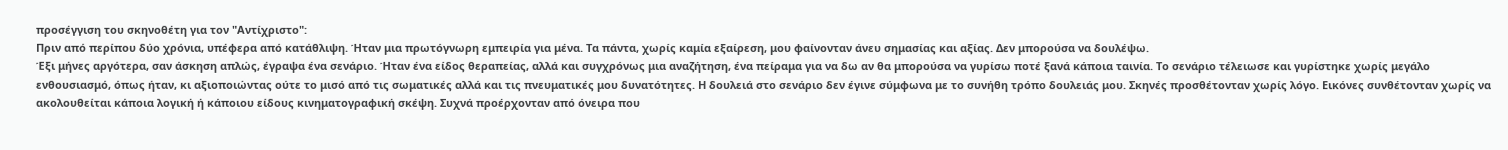προσέγγιση του σκηνοθέτη για τον "Αντίχριστο":
Πριν από περίπου δύο χρόνια, υπέφερα από κατάθλιψη. Ήταν μια πρωτόγνωρη εμπειρία για μένα. Τα πάντα, χωρίς καμία εξαίρεση, μου φαίνονταν άνευ σημασίας και αξίας. Δεν μπορούσα να δουλέψω.
Έξι μήνες αργότερα, σαν άσκηση απλώς, έγραψα ένα σενάριο. Ήταν ένα είδος θεραπείας, αλλά και συγχρόνως μια αναζήτηση, ένα πείραμα για να δω αν θα μπορούσα να γυρίσω ποτέ ξανά κάποια ταινία. Το σενάριο τέλειωσε και γυρίστηκε χωρίς μεγάλο ενθουσιασμό, όπως ήταν, κι αξιοποιώντας ούτε το μισό από τις σωματικές αλλά και τις πνευματικές μου δυνατότητες. Η δουλειά στο σενάριο δεν έγινε σύμφωνα με το συνήθη τρόπο δουλειάς μου. Σκηνές προσθέτονταν χωρίς λόγο. Εικόνες συνθέτονταν χωρίς να ακολουθείται κάποια λογική ή κάποιου είδους κινηματογραφική σκέψη. Συχνά προέρχονταν από όνειρα που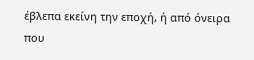έβλεπα εκείνη την εποχή, ή από όνειρα που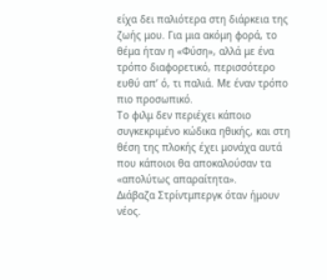είχα δει παλιότερα στη διάρκεια της ζωής μου. Για μια ακόμη φορά, το θέμα ήταν η «Φύση», αλλά με ένα τρόπο διαφορετικό, περισσότερο ευθύ απ’ ό, τι παλιά. Με έναν τρόπο πιο προσωπικό.
Το φιλμ δεν περιέχει κάποιο συγκεκριμένο κώδικα ηθικής, και στη θέση της πλοκής έχει μονάχα αυτά που κάποιοι θα αποκαλούσαν τα «απολύτως απαραίτητα».
Διάβαζα Στρίντμπεργκ όταν ήμουν νέος.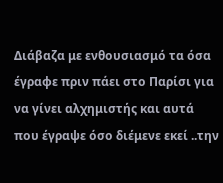Διάβαζα με ενθουσιασμό τα όσα έγραφε πριν πάει στο Παρίσι για να γίνει αλχημιστής και αυτά που έγραψε όσο διέμενε εκεί ..την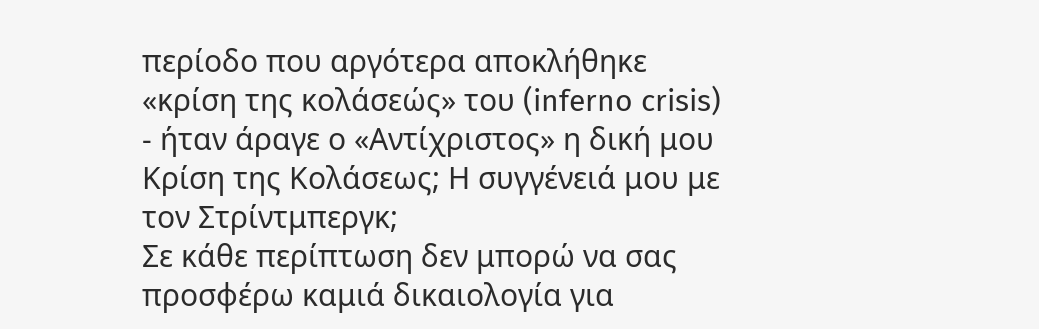περίοδο που αργότερα αποκλήθηκε «κρίση της κολάσεώς» του (inferno crisis) - ήταν άραγε ο «Αντίχριστος» η δική μου Κρίση της Κολάσεως; Η συγγένειά μου με τον Στρίντμπεργκ;
Σε κάθε περίπτωση δεν μπορώ να σας προσφέρω καμιά δικαιολογία για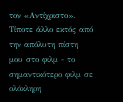τον «Αντίχριστο». Τίποτε άλλο εκτός από την απόλυτη πίστη μου στο φιλμ - το σημαντικότερο φιλμ σε ολόκληρη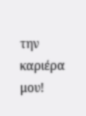την καριέρα μου!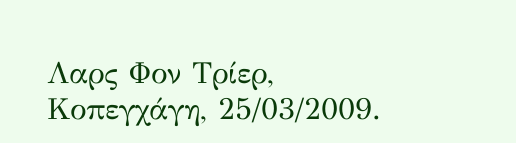Λαρς Φον Τρίερ, Κοπεγχάγη, 25/03/2009.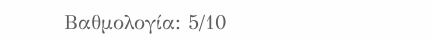Βαθμολογία: 5/10